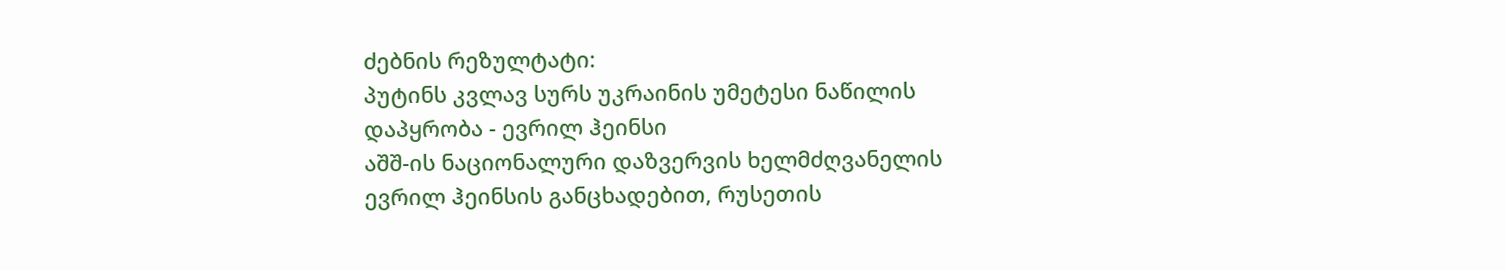ძებნის რეზულტატი:
პუტინს კვლავ სურს უკრაინის უმეტესი ნაწილის დაპყრობა - ევრილ ჰეინსი
აშშ-ის ნაციონალური დაზვერვის ხელმძღვანელის ევრილ ჰეინსის განცხადებით, რუსეთის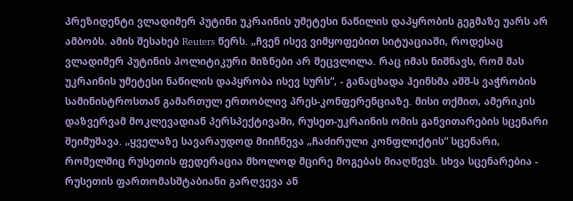პრეზიდენტი ვლადიმერ პუტინი უკრაინის უმეტესი ნაწილის დაპყრობის გეგმაზე უარს არ ამბობს. ამის შესახებ Reuters წერს. „ჩვენ ისევ ვიმყოფებით სიტუაციაში, როდესაც ვლადიმერ პუტინის პოლიტიკური მიზნები არ შეცვლილა. რაც იმას ნიშნავს, რომ მას უკრაინის უმეტესი ნაწილის დაპყრობა ისევ სურს“, - განაცხადა ჰეინსმა აშშ-ს ვაჭრობის სამინისტროსთან გამართულ ერთობლივ პრეს-კონფერენციაზე. მისი თქმით, ამერიკის დაზვერვამ მოკლევადიან პერსპექტივაში, რუსეთ-უკრაინის ომის განვითარების სცენარი შეიმუშავა. „ყველაზე სავარაუდოდ მიიჩნევა „ჩაძირული კონფლიქტის“ სცენარი, რომელშიც რუსეთის ფედერაცია მხოლოდ მცირე მოგებას მიაღწევს. სხვა სცენარებია - რუსეთის ფართომასშტაბიანი გარღვევა ან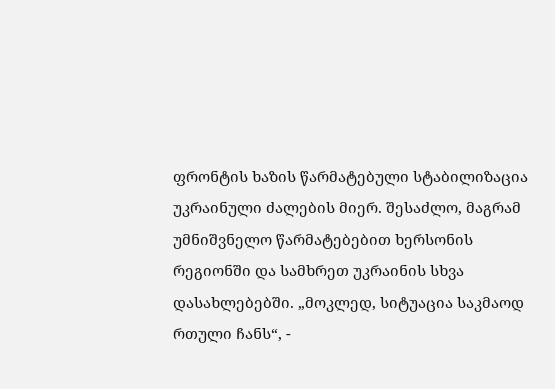ფრონტის ხაზის წარმატებული სტაბილიზაცია უკრაინული ძალების მიერ. შესაძლო, მაგრამ უმნიშვნელო წარმატებებით ხერსონის რეგიონში და სამხრეთ უკრაინის სხვა დასახლებებში. „მოკლედ, სიტუაცია საკმაოდ რთული ჩანს“, -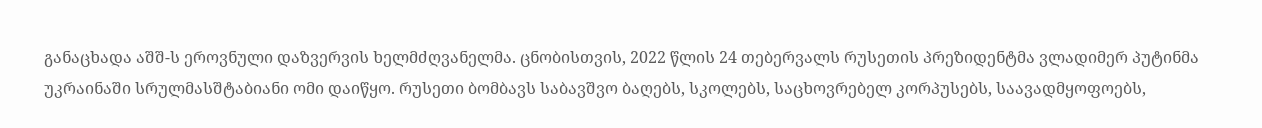განაცხადა აშშ-ს ეროვნული დაზვერვის ხელმძღვანელმა. ცნობისთვის, 2022 წლის 24 თებერვალს რუსეთის პრეზიდენტმა ვლადიმერ პუტინმა უკრაინაში სრულმასშტაბიანი ომი დაიწყო. რუსეთი ბომბავს საბავშვო ბაღებს, სკოლებს, საცხოვრებელ კორპუსებს, საავადმყოფოებს,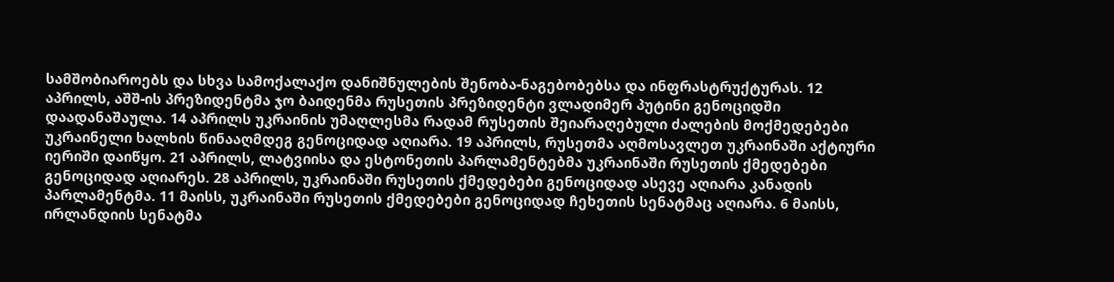სამშობიაროებს და სხვა სამოქალაქო დანიშნულების შენობა-ნაგებობებსა და ინფრასტრუქტურას. 12 აპრილს, აშშ-ის პრეზიდენტმა ჯო ბაიდენმა რუსეთის პრეზიდენტი ვლადიმერ პუტინი გენოციდში დაადანაშაულა. 14 აპრილს უკრაინის უმაღლესმა რადამ რუსეთის შეიარაღებული ძალების მოქმედებები უკრაინელი ხალხის წინააღმდეგ გენოციდად აღიარა. 19 აპრილს, რუსეთმა აღმოსავლეთ უკრაინაში აქტიური იერიში დაიწყო. 21 აპრილს, ლატვიისა და ესტონეთის პარლამენტებმა უკრაინაში რუსეთის ქმედებები გენოციდად აღიარეს. 28 აპრილს, უკრაინაში რუსეთის ქმედებები გენოციდად ასევე აღიარა კანადის პარლამენტმა. 11 მაისს, უკრაინაში რუსეთის ქმედებები გენოციდად ჩეხეთის სენატმაც აღიარა. 6 მაისს, ირლანდიის სენატმა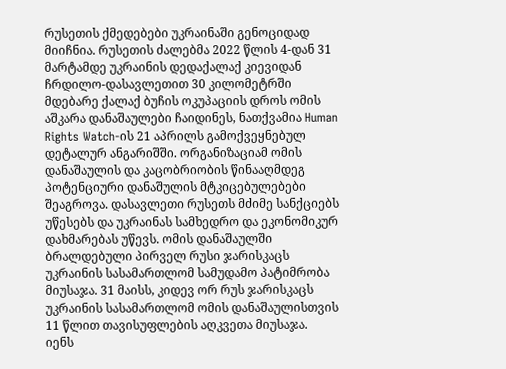რუსეთის ქმედებები უკრაინაში გენოციდად მიიჩნია. რუსეთის ძალებმა 2022 წლის 4-დან 31 მარტამდე უკრაინის დედაქალაქ კიევიდან ჩრდილო-დასავლეთით 30 კილომეტრში მდებარე ქალაქ ბუჩის ოკუპაციის დროს ომის აშკარა დანაშაულები ჩაიდინეს, ნათქვამია Human Rights Watch-ის 21 აპრილს გამოქვეყნებულ დეტალურ ანგარიშში. ორგანიზაციამ ომის დანაშაულის და კაცობრიობის წინააღმდეგ პოტენციური დანაშულის მტკიცებულებები შეაგროვა. დასავლეთი რუსეთს მძიმე სანქციებს უწესებს და უკრაინას სამხედრო და ეკონომიკურ დახმარებას უწევს. ომის დანაშაულში ბრალდებული პირველ რუსი ჯარისკაცს უკრაინის სასამართლომ სამუდამო პატიმრობა მიუსაჯა. 31 მაისს, კიდევ ორ რუს ჯარისკაცს უკრაინის სასამართლომ ომის დანაშაულისთვის 11 წლით თავისუფლების აღკვეთა მიუსაჯა.
იენს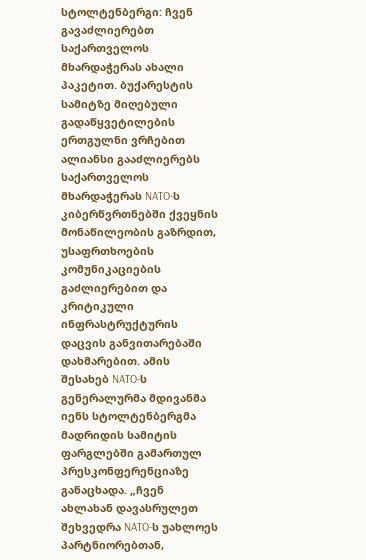სტოლტენბერგი: ჩვენ გავაძლიერებთ საქართველოს მხარდაჭერას ახალი პაკეტით. ბუქარესტის სამიტზე მიღებული გადაწყვეტილების ერთგულნი ვრჩებით
ალიანსი გააძლიერებს საქართველოს მხარდაჭერას NATO-ს კიბერწვრთნებში ქვეყნის მონაწილეობის გაზრდით, უსაფრთხოების კომუნიკაციების გაძლიერებით და კრიტიკული ინფრასტრუქტურის დაცვის განვითარებაში დახმარებით. ამის შესახებ NATO-ს გენერალურმა მდივანმა იენს სტოლტენბერგმა მადრიდის სამიტის ფარგლებში გამართულ პრესკონფერენციაზე განაცხადა. „ჩვენ ახლახან დავასრულეთ შეხვედრა NATO-ს უახლოეს პარტნიორებთან,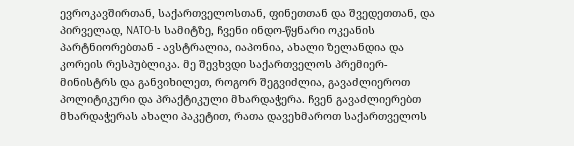ევროკავშირთან, საქართველოსთან, ფინეთთან და შვედეთთან, და პირველად, NATO-ს სამიტზე, ჩვენი ინდო-წყნარი ოკეანის პარტნიორებთან - ავსტრალია, იაპონია, ახალი ზელანდია და კორეის რესპუბლიკა. მე შევხვდი საქართველოს პრემიერ-მინისტრს და განვიხილეთ, როგორ შეგვიძლია, გავაძლიეროთ პოლიტიკური და პრაქტიკული მხარდაჭერა. ჩვენ გავაძლიერებთ მხარდაჭერას ახალი პაკეტით, რათა დავეხმაროთ საქართველოს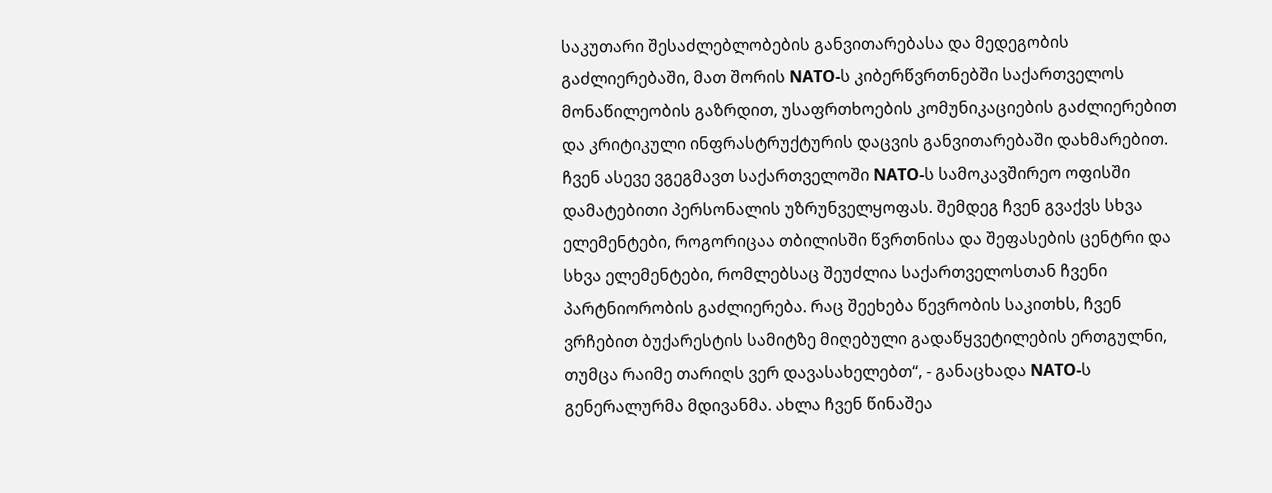საკუთარი შესაძლებლობების განვითარებასა და მედეგობის გაძლიერებაში, მათ შორის NATO-ს კიბერწვრთნებში საქართველოს მონაწილეობის გაზრდით, უსაფრთხოების კომუნიკაციების გაძლიერებით და კრიტიკული ინფრასტრუქტურის დაცვის განვითარებაში დახმარებით. ჩვენ ასევე ვგეგმავთ საქართველოში NATO-ს სამოკავშირეო ოფისში დამატებითი პერსონალის უზრუნველყოფას. შემდეგ ჩვენ გვაქვს სხვა ელემენტები, როგორიცაა თბილისში წვრთნისა და შეფასების ცენტრი და სხვა ელემენტები, რომლებსაც შეუძლია საქართველოსთან ჩვენი პარტნიორობის გაძლიერება. რაც შეეხება წევრობის საკითხს, ჩვენ ვრჩებით ბუქარესტის სამიტზე მიღებული გადაწყვეტილების ერთგულნი, თუმცა რაიმე თარიღს ვერ დავასახელებთ“, - განაცხადა NATO-ს გენერალურმა მდივანმა. ახლა ჩვენ წინაშეა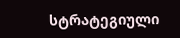სტრატეგიული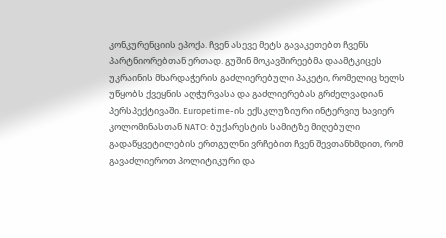კონკურენციის ეპოქა. ჩვენ ასევე მეტს გავაკეთებთ ჩვენს პარტნიორებთან ერთად. გუშინ მოკავშირეებმა დაამტკიცეს უკრაინის მხარდაჭერის გაძლიერებული პაკეტი, რომელიც ხელს უწყობს ქვეყნის აღჭურვასა და გაძლიერებას გრძელვადიან პერსპექტივაში. Europetime-ის ექსკლუზიური ინტერვიუ ხავიერ კოლომინასთან NATO: ბუქარესტის სამიტზე მიღებული გადაწყვეტილების ერთგულნი ვრჩებით ჩვენ შევთანხმდით, რომ გავაძლიეროთ პოლიტიკური და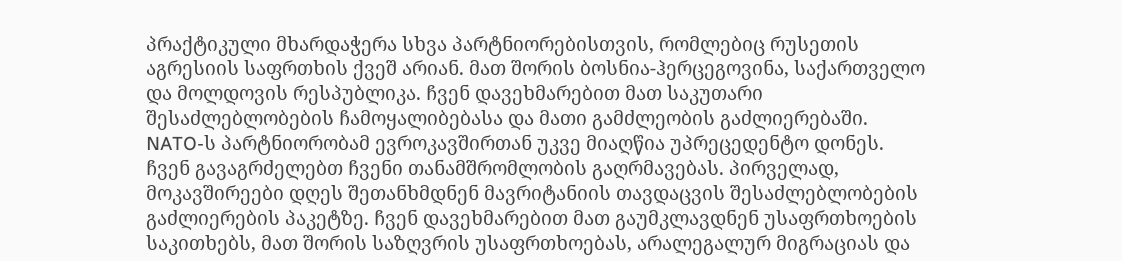პრაქტიკული მხარდაჭერა სხვა პარტნიორებისთვის, რომლებიც რუსეთის აგრესიის საფრთხის ქვეშ არიან. მათ შორის ბოსნია-ჰერცეგოვინა, საქართველო და მოლდოვის რესპუბლიკა. ჩვენ დავეხმარებით მათ საკუთარი შესაძლებლობების ჩამოყალიბებასა და მათი გამძლეობის გაძლიერებაში. NATO-ს პარტნიორობამ ევროკავშირთან უკვე მიაღწია უპრეცედენტო დონეს. ჩვენ გავაგრძელებთ ჩვენი თანამშრომლობის გაღრმავებას. პირველად, მოკავშირეები დღეს შეთანხმდნენ მავრიტანიის თავდაცვის შესაძლებლობების გაძლიერების პაკეტზე. ჩვენ დავეხმარებით მათ გაუმკლავდნენ უსაფრთხოების საკითხებს, მათ შორის საზღვრის უსაფრთხოებას, არალეგალურ მიგრაციას და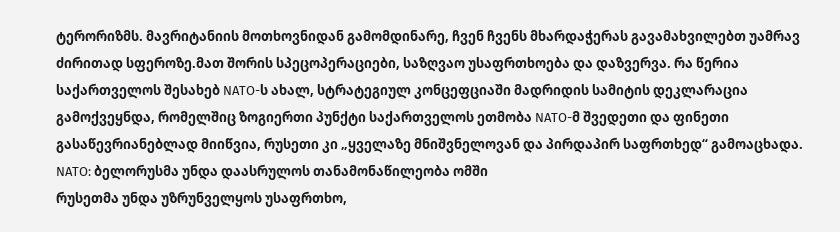ტერორიზმს. მავრიტანიის მოთხოვნიდან გამომდინარე, ჩვენ ჩვენს მხარდაჭერას გავამახვილებთ უამრავ ძირითად სფეროზე.მათ შორის სპეცოპერაციები, საზღვაო უსაფრთხოება და დაზვერვა. რა წერია საქართველოს შესახებ NATO-ს ახალ, სტრატეგიულ კონცეფციაში მადრიდის სამიტის დეკლარაცია გამოქვეყნდა, რომელშიც ზოგიერთი პუნქტი საქართველოს ეთმობა NATO-მ შვედეთი და ფინეთი გასაწევრიანებლად მიიწვია, რუსეთი კი „ყველაზე მნიშვნელოვან და პირდაპირ საფრთხედ“ გამოაცხადა.
NATO: ბელორუსმა უნდა დაასრულოს თანამონაწილეობა ომში
რუსეთმა უნდა უზრუნველყოს უსაფრთხო,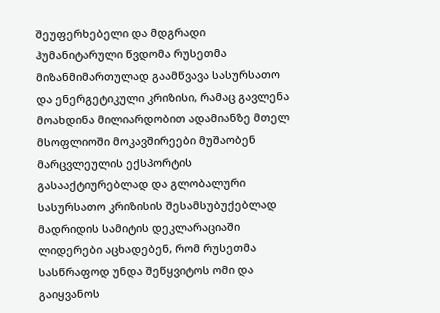შეუფერხებელი და მდგრადი ჰუმანიტარული წვდომა რუსეთმა მიზანმიმართულად გაამწვავა სასურსათო და ენერგეტიკული კრიზისი, რამაც გავლენა მოახდინა მილიარდობით ადამიანზე მთელ მსოფლიოში მოკავშირეები მუშაობენ მარცვლეულის ექსპორტის გასააქტიურებლად და გლობალური სასურსათო კრიზისის შესამსუბუქებლად მადრიდის სამიტის დეკლარაციაში ლიდერები აცხადებენ, რომ რუსეთმა სასწრაფოდ უნდა შეწყვიტოს ომი და გაიყვანოს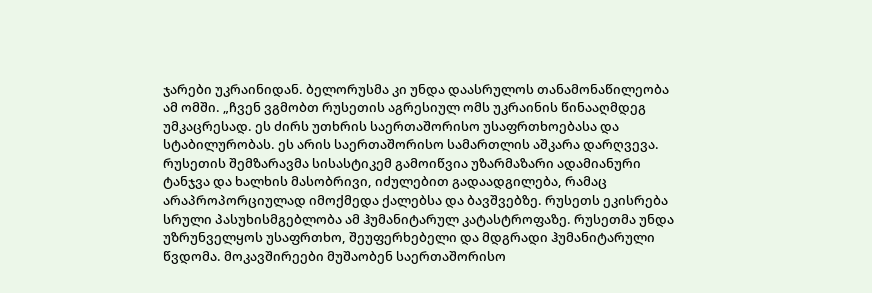ჯარები უკრაინიდან. ბელორუსმა კი უნდა დაასრულოს თანამონაწილეობა ამ ომში. „ჩვენ ვგმობთ რუსეთის აგრესიულ ომს უკრაინის წინააღმდეგ უმკაცრესად. ეს ძირს უთხრის საერთაშორისო უსაფრთხოებასა და სტაბილურობას. ეს არის საერთაშორისო სამართლის აშკარა დარღვევა. რუსეთის შემზარავმა სისასტიკემ გამოიწვია უზარმაზარი ადამიანური ტანჯვა და ხალხის მასობრივი, იძულებით გადაადგილება, რამაც არაპროპორციულად იმოქმედა ქალებსა და ბავშვებზე. რუსეთს ეკისრება სრული პასუხისმგებლობა ამ ჰუმანიტარულ კატასტროფაზე. რუსეთმა უნდა უზრუნველყოს უსაფრთხო, შეუფერხებელი და მდგრადი ჰუმანიტარული წვდომა. მოკავშირეები მუშაობენ საერთაშორისო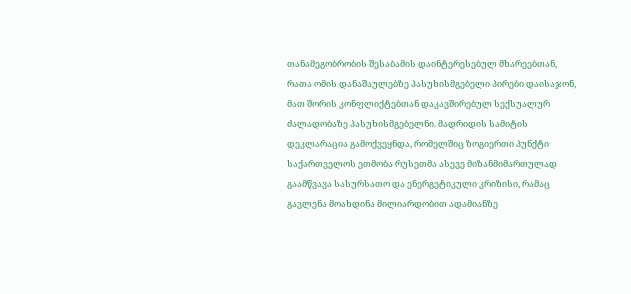თანამეგობრობის შესაბამის დაინტერესებულ მხარეებთან, რათა ომის დანაშაულებზე პასუხისმგებელი პირები დაისაჯონ, მათ შორის კონფლიქტებთან დაკავშირებულ სექსუალურ ძალადობაზე პასუხისმგებელნი. მადრიდის სამიტის დეკლარაცია გამოქვეყნდა, რომელშიც ზოგიერთი პუნქტი საქართველოს ეთმობა რუსეთმა ასევე მიზანმიმართულად გაამწვავა სასურსათო და ენერგეტიკული კრიზისი, რამაც გავლენა მოახდინა მილიარდობით ადამიანზე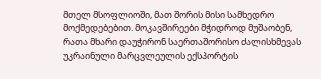მთელ მსოფლიოში, მათ შორის მისი სამხედრო მოქმედებებით. მოკავშირეები მჭიდროდ მუშაობენ, რათა მხარი დაუჭირონ საერთაშორისო ძალისხმევას უკრაინული მარცვლეულის ექსპორტის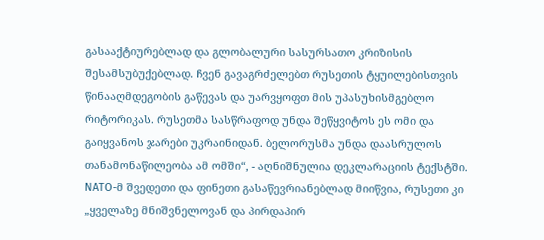გასააქტიურებლად და გლობალური სასურსათო კრიზისის შესამსუბუქებლად. ჩვენ გავაგრძელებთ რუსეთის ტყუილებისთვის წინააღმდეგობის გაწევას და უარვყოფთ მის უპასუხისმგებლო რიტორიკას. რუსეთმა სასწრაფოდ უნდა შეწყვიტოს ეს ომი და გაიყვანოს ჯარები უკრაინიდან. ბელორუსმა უნდა დაასრულოს თანამონაწილეობა ამ ომში“, - აღნიშნულია დეკლარაციის ტექსტში. NATO-მ შვედეთი და ფინეთი გასაწევრიანებლად მიიწვია, რუსეთი კი „ყველაზე მნიშვნელოვან და პირდაპირ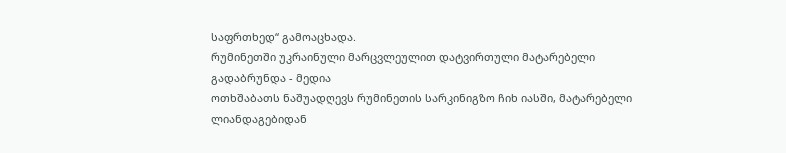საფრთხედ“ გამოაცხადა.
რუმინეთში უკრაინული მარცვლეულით დატვირთული მატარებელი გადაბრუნდა - მედია
ოთხშაბათს ნაშუადღევს რუმინეთის სარკინიგზო ჩიხ იასში, მატარებელი ლიანდაგებიდან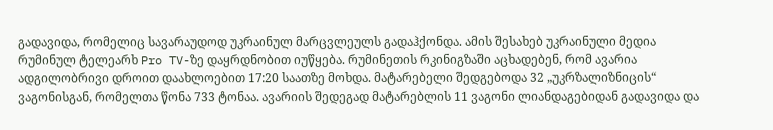გადავიდა, რომელიც სავარაუდოდ უკრაინულ მარცვლეულს გადაჰქონდა. ამის შესახებ უკრაინული მედია რუმინულ ტელეარხ Pro TV-ზე დაყრდნობით იუწყება. რუმინეთის რკინიგზაში აცხადებენ, რომ ავარია ადგილობრივი დროით დაახლოებით 17:20 საათზე მოხდა. მატარებელი შედგებოდა 32 „უკრზალიზნიცის“ ვაგონისგან, რომელთა წონა 733 ტონაა. ავარიის შედეგად მატარებლის 11 ვაგონი ლიანდაგებიდან გადავიდა და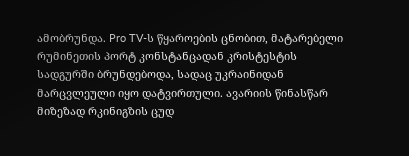ამობრუნდა. Pro TV-ს წყაროების ცნობით, მატარებელი რუმინეთის პორტ კონსტანცადან კრისტესტის სადგურში ბრუნდებოდა, სადაც უკრაინიდან მარცვლეული იყო დატვირთული. ავარიის წინასწარ მიზეზად რკინიგზის ცუდ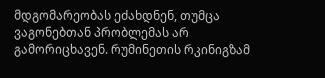მდგომარეობას ეძახდნენ, თუმცა ვაგონებთან პრობლემას არ გამორიცხავენ. რუმინეთის რკინიგზამ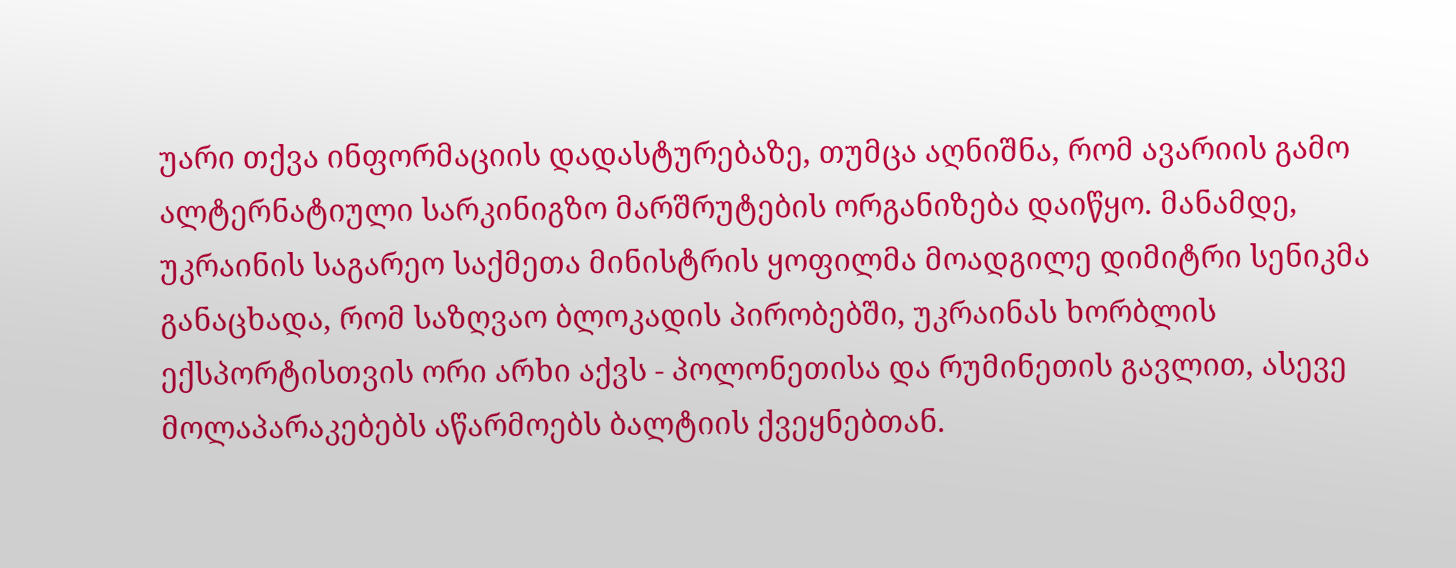უარი თქვა ინფორმაციის დადასტურებაზე, თუმცა აღნიშნა, რომ ავარიის გამო ალტერნატიული სარკინიგზო მარშრუტების ორგანიზება დაიწყო. მანამდე, უკრაინის საგარეო საქმეთა მინისტრის ყოფილმა მოადგილე დიმიტრი სენიკმა განაცხადა, რომ საზღვაო ბლოკადის პირობებში, უკრაინას ხორბლის ექსპორტისთვის ორი არხი აქვს - პოლონეთისა და რუმინეთის გავლით, ასევე მოლაპარაკებებს აწარმოებს ბალტიის ქვეყნებთან.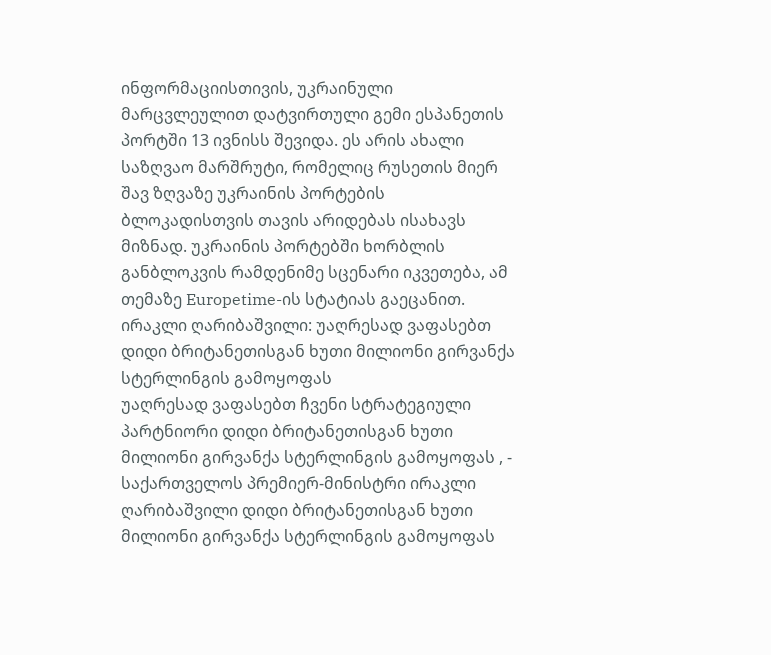ინფორმაციისთივის, უკრაინული მარცვლეულით დატვირთული გემი ესპანეთის პორტში 13 ივნისს შევიდა. ეს არის ახალი საზღვაო მარშრუტი, რომელიც რუსეთის მიერ შავ ზღვაზე უკრაინის პორტების ბლოკადისთვის თავის არიდებას ისახავს მიზნად. უკრაინის პორტებში ხორბლის განბლოკვის რამდენიმე სცენარი იკვეთება, ამ თემაზე Europetime-ის სტატიას გაეცანით.
ირაკლი ღარიბაშვილი: უაღრესად ვაფასებთ დიდი ბრიტანეთისგან ხუთი მილიონი გირვანქა სტერლინგის გამოყოფას
უაღრესად ვაფასებთ ჩვენი სტრატეგიული პარტნიორი დიდი ბრიტანეთისგან ხუთი მილიონი გირვანქა სტერლინგის გამოყოფას , - საქართველოს პრემიერ-მინისტრი ირაკლი ღარიბაშვილი დიდი ბრიტანეთისგან ხუთი მილიონი გირვანქა სტერლინგის გამოყოფას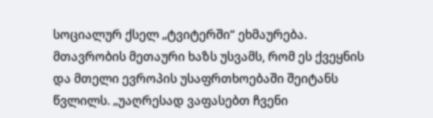სოციალურ ქსელ „ტვიტერში“ ეხმაურება. მთავრობის მეთაური ხაზს უსვამს, რომ ეს ქვეყნის და მთელი ევროპის უსაფრთხოებაში შეიტანს წვლილს. „უაღრესად ვაფასებთ ჩვენი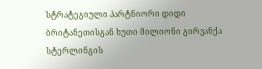სტრატეგიული პარტნიორი დიდი ბრიტანეთისგან ხუთი მილიონი გირვანქა სტერლინგის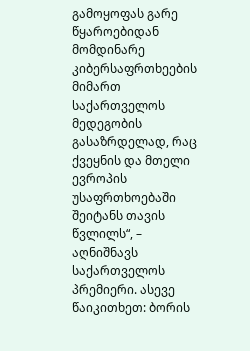გამოყოფას გარე წყაროებიდან მომდინარე კიბერსაფრთხეების მიმართ საქართველოს მედეგობის გასაზრდელად, რაც ქვეყნის და მთელი ევროპის უსაფრთხოებაში შეიტანს თავის წვლილს“, – აღნიშნავს საქართველოს პრემიერი. ასევე წაიკითხეთ: ბორის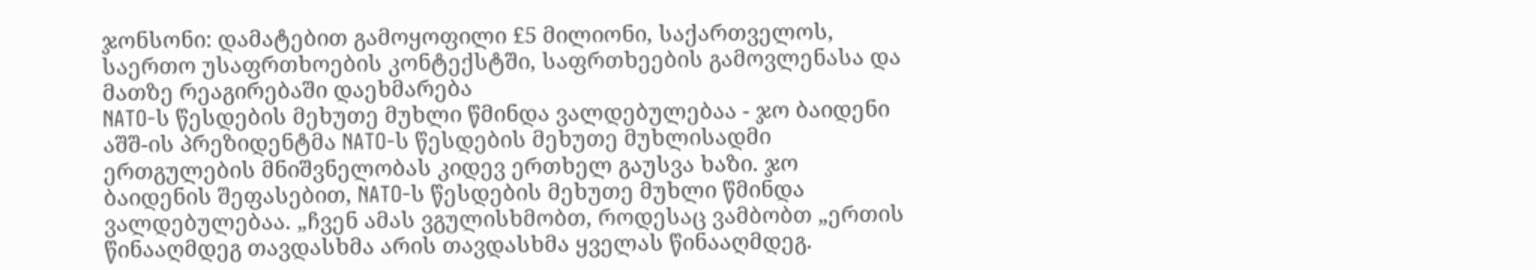ჯონსონი: დამატებით გამოყოფილი £5 მილიონი, საქართველოს, საერთო უსაფრთხოების კონტექსტში, საფრთხეების გამოვლენასა და მათზე რეაგირებაში დაეხმარება
NATO-ს წესდების მეხუთე მუხლი წმინდა ვალდებულებაა - ჯო ბაიდენი
აშშ-ის პრეზიდენტმა NATO-ს წესდების მეხუთე მუხლისადმი ერთგულების მნიშვნელობას კიდევ ერთხელ გაუსვა ხაზი. ჯო ბაიდენის შეფასებით, NATO-ს წესდების მეხუთე მუხლი წმინდა ვალდებულებაა. „ჩვენ ამას ვგულისხმობთ, როდესაც ვამბობთ „ერთის წინააღმდეგ თავდასხმა არის თავდასხმა ყველას წინააღმდეგ.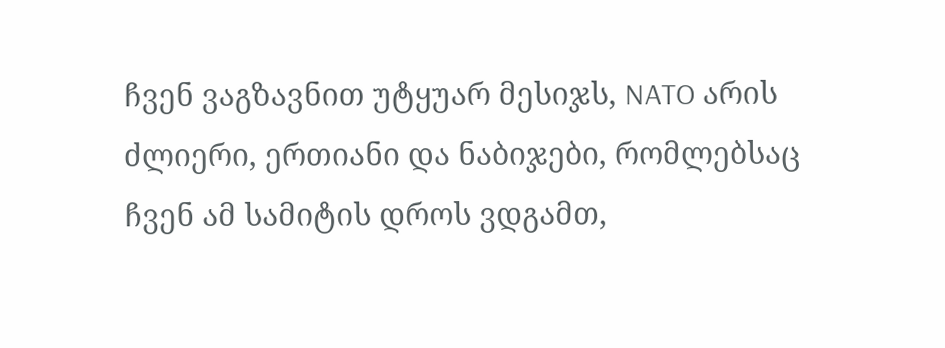ჩვენ ვაგზავნით უტყუარ მესიჯს, NATO არის ძლიერი, ერთიანი და ნაბიჯები, რომლებსაც ჩვენ ამ სამიტის დროს ვდგამთ,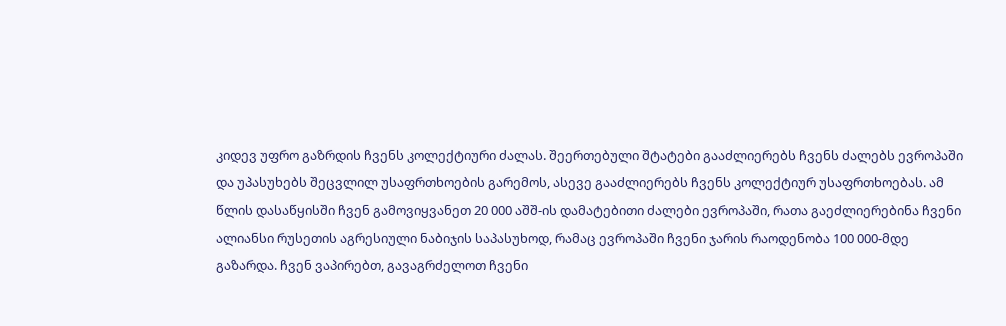კიდევ უფრო გაზრდის ჩვენს კოლექტიური ძალას. შეერთებული შტატები გააძლიერებს ჩვენს ძალებს ევროპაში და უპასუხებს შეცვლილ უსაფრთხოების გარემოს, ასევე გააძლიერებს ჩვენს კოლექტიურ უსაფრთხოებას. ამ წლის დასაწყისში ჩვენ გამოვიყვანეთ 20 000 აშშ-ის დამატებითი ძალები ევროპაში, რათა გაეძლიერებინა ჩვენი ალიანსი რუსეთის აგრესიული ნაბიჯის საპასუხოდ, რამაც ევროპაში ჩვენი ჯარის რაოდენობა 100 000-მდე გაზარდა. ჩვენ ვაპირებთ, გავაგრძელოთ ჩვენი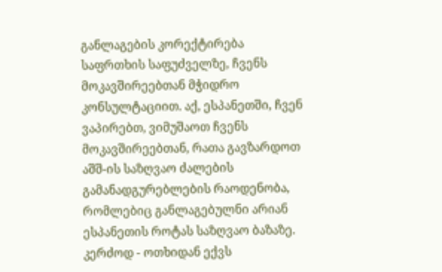განლაგების კორექტირება საფრთხის საფუძველზე, ჩვენს მოკავშირეებთან მჭიდრო კონსულტაციით. აქ, ესპანეთში, ჩვენ ვაპირებთ, ვიმუშაოთ ჩვენს მოკავშირეებთან, რათა გავზარდოთ აშშ-ის საზღვაო ძალების გამანადგურებლების რაოდენობა, რომლებიც განლაგებულნი არიან ესპანეთის როტას საზღვაო ბაზაზე. კერძოდ - ოთხიდან ექვს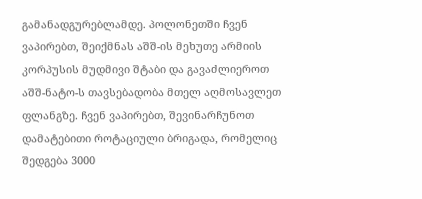გამანადგურებლამდე. პოლონეთში ჩვენ ვაპირებთ, შეიქმნას აშშ-ის მეხუთე არმიის კორპუსის მუდმივი შტაბი და გავაძლიეროთ აშშ-ნატო-ს თავსებადობა მთელ აღმოსავლეთ ფლანგზე. ჩვენ ვაპირებთ, შევინარჩუნოთ დამატებითი როტაციული ბრიგადა, რომელიც შედგება 3000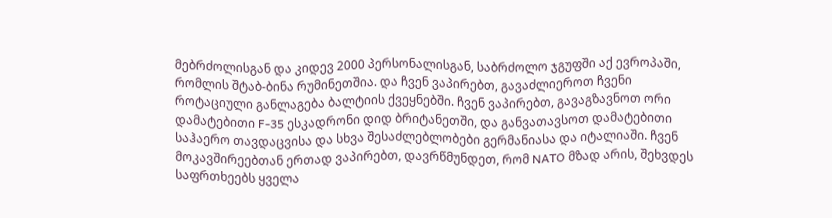მებრძოლისგან და კიდევ 2000 პერსონალისგან, საბრძოლო ჯგუფში აქ ევროპაში, რომლის შტაბ-ბინა რუმინეთშია. და ჩვენ ვაპირებთ, გავაძლიეროთ ჩვენი როტაციული განლაგება ბალტიის ქვეყნებში. ჩვენ ვაპირებთ, გავაგზავნოთ ორი დამატებითი F-35 ესკადრონი დიდ ბრიტანეთში, და განვათავსოთ დამატებითი საჰაერო თავდაცვისა და სხვა შესაძლებლობები გერმანიასა და იტალიაში. ჩვენ მოკავშირეებთან ერთად ვაპირებთ, დავრწმუნდეთ, რომ NATO მზად არის, შეხვდეს საფრთხეებს ყველა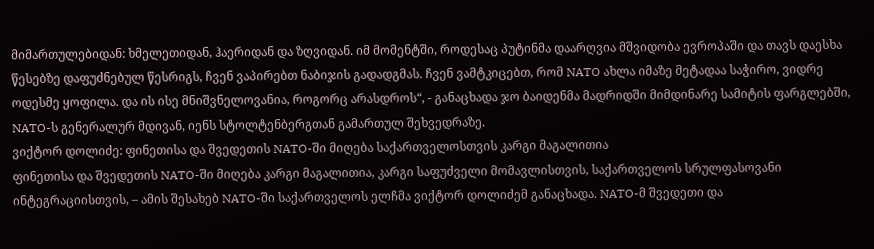მიმართულებიდან: ხმელეთიდან, ჰაერიდან და ზღვიდან. იმ მომენტში, როდესაც პუტინმა დაარღვია მშვიდობა ევროპაში და თავს დაესხა წესებზე დაფუძნებულ წესრიგს, ჩვენ ვაპირებთ ნაბიჯის გადადგმას. ჩვენ ვამტკიცებთ, რომ NATO ახლა იმაზე მეტადაა საჭირო, ვიდრე ოდესმე ყოფილა. და ის ისე მნიშვნელოვანია, როგორც არასდროს“, - განაცხადა ჯო ბაიდენმა მადრიდში მიმდინარე სამიტის ფარგლებში, NATO-ს გენერალურ მდივან, იენს სტოლტენბერგთან გამართულ შეხვედრაზე.
ვიქტორ დოლიძე: ფინეთისა და შვედეთის NATO-ში მიღება საქართველოსთვის კარგი მაგალითია
ფინეთისა და შვედეთის NATO-ში მიღება კარგი მაგალითია, კარგი საფუძველი მომავლისთვის, საქართველოს სრულფასოვანი ინტეგრაციისთვის, – ამის შესახებ NATO-ში საქართველოს ელჩმა ვიქტორ დოლიძემ განაცხადა. NATO-მ შვედეთი და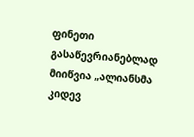ფინეთი გასაწევრიანებლად მიიწვია „ალიანსმა კიდევ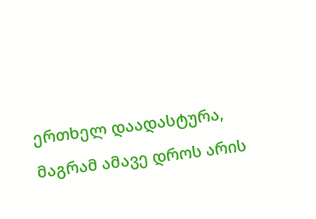ერთხელ დაადასტურა, მაგრამ ამავე დროს არის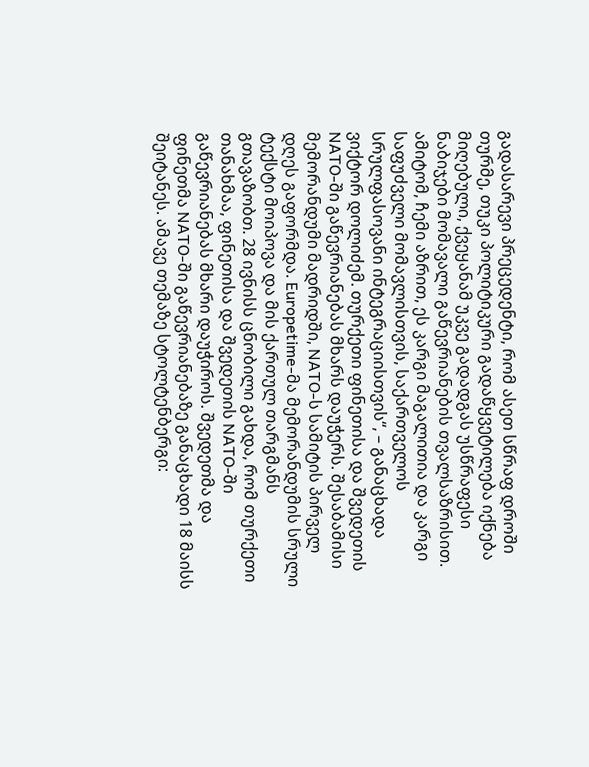გადასარევი პრეცედენტი, რომ ასეთ სწრაფ დროში თურმე, თუკი პოლიტიკური გადაწყვეტილება იქნება მიღებული, ქვეყანამ უკვე გადადგას უსწრაფესი ნაბიჯები მომავალი გაწევრიანების თვალსაზრისით. ამიტომ, ჩემი აზრით, ეს კარგი მაგალითია და კარგი საფუძველი მომავლისთვის, საქართველოს სრულფასოვანი ინტეგრაციისთვის“, – განაცხადა ვიქტორ დოლიძემ. თურქეთი ფინეთისა და შვედეთის NATO-ში გაწევრიანებას მხარს დაუჭერს. შესაბამისი მემორანდუმი მადრიდში, NATO-ს სამიტის პირველ დღეს გაფორმდა. Europetime-მა მემორანდუმის სრული ტექსტი მოიპოვა და მის ქართულ თარგმანს გთავაზობთ. 28 ივნისს ცნობილი გახდა, რომ თურქეთი თანახმაა, ფინეთისა და შვედეთის NATO-ში გაწევრიანებას მხარი დაუჭიროს. შვედეთმა და ფინეთმა NATO-ში გაწევრიანებაზე განაცხადი 18 მაისს შეიტანეს. ამავე თემაზე სტოლტენბერგი: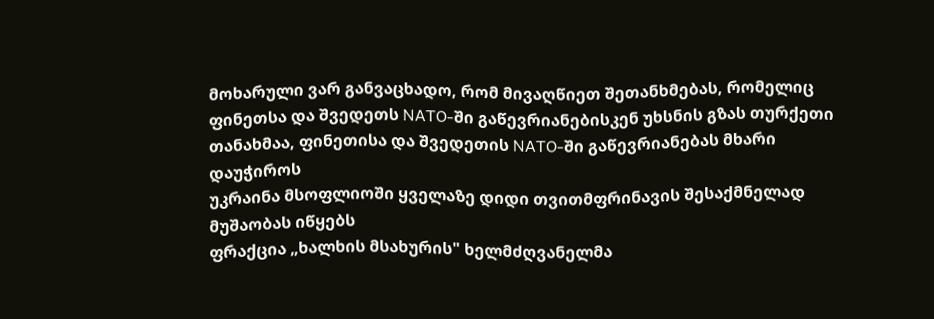მოხარული ვარ განვაცხადო, რომ მივაღწიეთ შეთანხმებას, რომელიც ფინეთსა და შვედეთს NATO-ში გაწევრიანებისკენ უხსნის გზას თურქეთი თანახმაა, ფინეთისა და შვედეთის NATO-ში გაწევრიანებას მხარი დაუჭიროს
უკრაინა მსოფლიოში ყველაზე დიდი თვითმფრინავის შესაქმნელად მუშაობას იწყებს
ფრაქცია „ხალხის მსახურის" ხელმძღვანელმა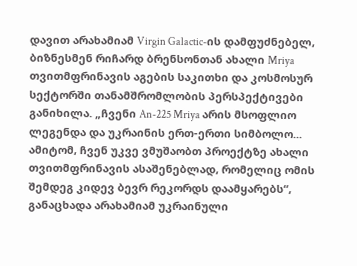დავით არახამიამ Virgin Galactic-ის დამფუძნებელ, ბიზნესმენ რიჩარდ ბრენსონთან ახალი Mriya თვითმფრინავის აგების საკითხი და კოსმოსურ სექტორში თანამშრომლობის პერსპექტივები განიხილა. „ჩვენი An-225 Mriya არის მსოფლიო ლეგენდა და უკრაინის ერთ-ერთი სიმბოლო... ამიტომ, ჩვენ უკვე ვმუშაობთ პროექტზე ახალი თვითმფრინავის ასაშენებლად, რომელიც ომის შემდეგ კიდევ ბევრ რეკორდს დაამყარებს“, განაცხადა არახამიამ უკრაინული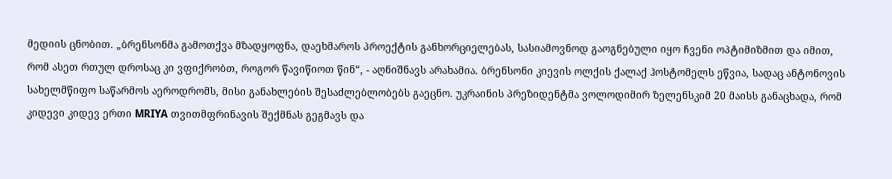მედიის ცნობით. „ბრენსონმა გამოთქვა მზადყოფნა, დაეხმაროს პროექტის განხორციელებას, სასიამოვნოდ გაოგნებული იყო ჩვენი ოპტიმიზმით და იმით, რომ ასეთ რთულ დროსაც კი ვფიქრობთ, როგორ წავიწიოთ წინ“, - აღნიშნავს არახამია. ბრენსონი კიევის ოლქის ქალაქ ჰოსტომელს ეწვია, სადაც ანტონოვის სახელმწიფო საწარმოს აეროდრომს, მისი განახლების შესაძლებლობებს გაეცნო. უკრაინის პრეზიდენტმა ვოლოდიმირ ზელენსკიმ 20 მაისს განაცხადა, რომ კიდევი კიდევ ერთი MRIYA თვითმფრინავის შექმნას გეგმავს და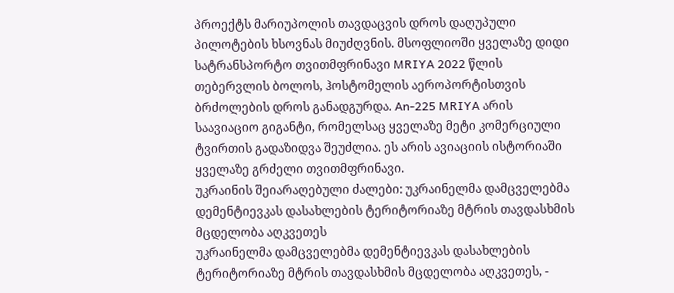პროექტს მარიუპოლის თავდაცვის დროს დაღუპული პილოტების ხსოვნას მიუძღვნის. მსოფლიოში ყველაზე დიდი სატრანსპორტო თვითმფრინავი MRIYA 2022 წლის თებერვლის ბოლოს, ჰოსტომელის აეროპორტისთვის ბრძოლების დროს განადგურდა. An-225 MRIYA არის საავიაციო გიგანტი, რომელსაც ყველაზე მეტი კომერციული ტვირთის გადაზიდვა შეუძლია. ეს არის ავიაციის ისტორიაში ყველაზე გრძელი თვითმფრინავი.
უკრაინის შეიარაღებული ძალები: უკრაინელმა დამცველებმა დემენტიევკას დასახლების ტერიტორიაზე მტრის თავდასხმის მცდელობა აღკვეთეს
უკრაინელმა დამცველებმა დემენტიევკას დასახლების ტერიტორიაზე მტრის თავდასხმის მცდელობა აღკვეთეს, -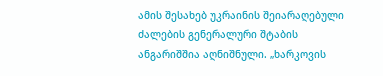ამის შესახებ უკრაინის შეიარაღებული ძალების გენერალური შტაბის ანგარიშშია აღნიშნული. „ხარკოვის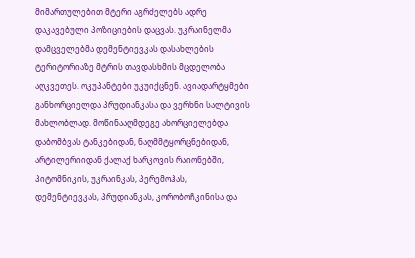მიმართულებით მტერი აგრძელებს ადრე დაკავებული პოზიციების დაცვას. უკრაინელმა დამცველებმა დემენტიევკას დასახლების ტერიტორიაზე მტრის თავდასხმის მცდელობა აღკვეთეს. ოკუპანტები უკუიქცნენ. ავიადარტყმები განხორციელდა პრუდიანკასა და ვერხნი სალტივის მახლობლად. მოწინააღმდეგე ახორციელებდა დაბომბვას ტანკებიდან, ნაღმმტყორცნებიდან, არტილერიიდან ქალაქ ხარკოვის რაიონებში, პიტომნიკის, უკრაინკას, პერემოჰას, დემენტიევკას, პრუდიანკას, კორობოჩკინისა და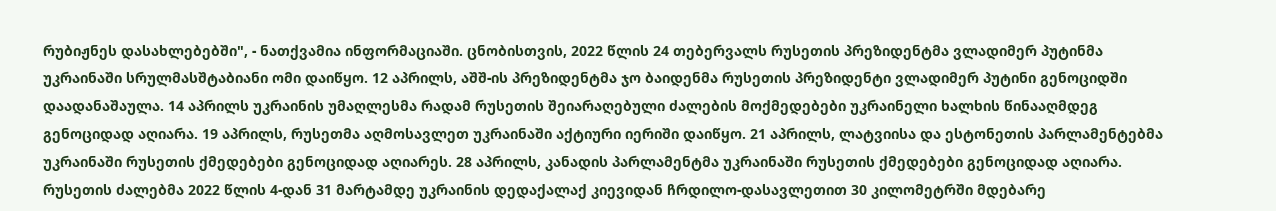რუბიჟნეს დასახლებებში", - ნათქვამია ინფორმაციაში. ცნობისთვის, 2022 წლის 24 თებერვალს რუსეთის პრეზიდენტმა ვლადიმერ პუტინმა უკრაინაში სრულმასშტაბიანი ომი დაიწყო. 12 აპრილს, აშშ-ის პრეზიდენტმა ჯო ბაიდენმა რუსეთის პრეზიდენტი ვლადიმერ პუტინი გენოციდში დაადანაშაულა. 14 აპრილს უკრაინის უმაღლესმა რადამ რუსეთის შეიარაღებული ძალების მოქმედებები უკრაინელი ხალხის წინააღმდეგ გენოციდად აღიარა. 19 აპრილს, რუსეთმა აღმოსავლეთ უკრაინაში აქტიური იერიში დაიწყო. 21 აპრილს, ლატვიისა და ესტონეთის პარლამენტებმა უკრაინაში რუსეთის ქმედებები გენოციდად აღიარეს. 28 აპრილს, კანადის პარლამენტმა უკრაინაში რუსეთის ქმედებები გენოციდად აღიარა. რუსეთის ძალებმა 2022 წლის 4-დან 31 მარტამდე უკრაინის დედაქალაქ კიევიდან ჩრდილო-დასავლეთით 30 კილომეტრში მდებარე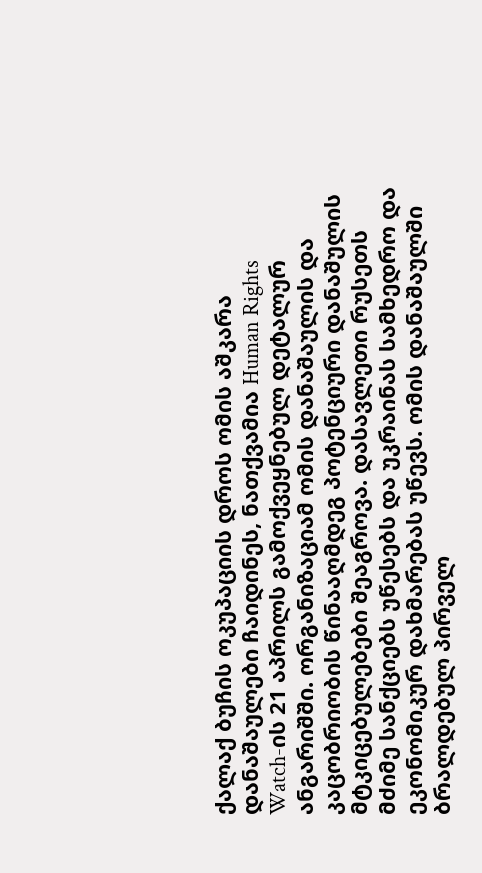ქალაქ ბუჩის ოკუპაციის დროს ომის აშკარა დანაშაულები ჩაიდინეს, ნათქვამია Human Rights Watch-ის 21 აპრილს გამოქვეყნებულ დეტალურ ანგარიშში. ორგანიზაციამ ომის დანაშაულის და კაცობრიობის წინააღმდეგ პოტენციური დანაშულის მტკიცებულებები შეაგროვა. დასავლეთი რუსეთს მძიმე სანქციებს უწესებს და უკრაინას სამხედრო და ეკონომიკურ დახმარებას უწევს. ომის დანაშაულში ბრალდებულ პირველ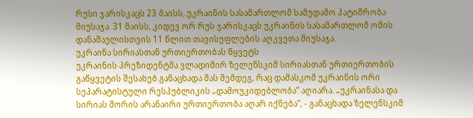რუსი ჯარისკაცს 23 მაისს, უკრაინის სასამართლომ სამუდამო პატიმრობა მიუსაჯა. 31 მაისს, კიდევ ორ რუს ჯარისკაცს უკრაინის სასამართლომ ომის დანაშაულისთვის 11 წლით თავისუფლების აღკვეთა მიუსაჯა.
უკრაინა სირიასთან ურთიერთობას წყვეტს
უკრაინის პრეზიდენტმა ვლადიმირ ზელენსკიმ სირიასთან ურთიერთობის გაწყვეტის შესახებ განაცხადა მას შემდეგ, რაც დამასკომ უკრაინის ორი სეპარატისტული რესპუბლიკის „დამოუკიდებლობა“ აღიარა. „უკრაინასა და სირიას შორის არანაირი ურთიერთობა აღარ იქნება“, - განაცხადა ზელენსკიმ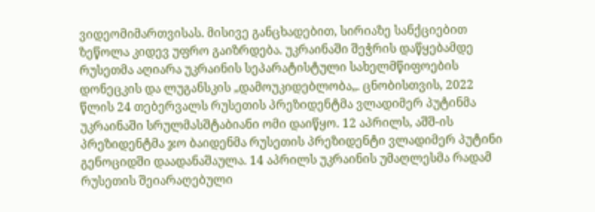ვიდეომიმართვისას. მისივე განცხადებით, სირიაზე სანქციებით ზეწოლა კიდევ უფრო გაიზრდება. უკრაინაში შეჭრის დაწყებამდე რუსეთმა აღიარა უკრაინის სეპარატისტული სახელმწიფოების დონეცკის და ლუგანსკის „დამოუკიდებლობა„. ცნობისთვის, 2022 წლის 24 თებერვალს რუსეთის პრეზიდენტმა ვლადიმერ პუტინმა უკრაინაში სრულმასშტაბიანი ომი დაიწყო. 12 აპრილს, აშშ-ის პრეზიდენტმა ჯო ბაიდენმა რუსეთის პრეზიდენტი ვლადიმერ პუტინი გენოციდში დაადანაშაულა. 14 აპრილს უკრაინის უმაღლესმა რადამ რუსეთის შეიარაღებული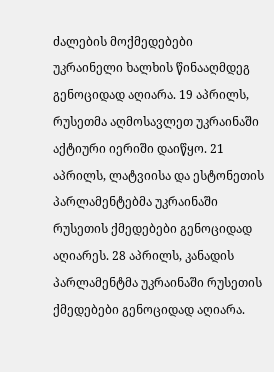ძალების მოქმედებები უკრაინელი ხალხის წინააღმდეგ გენოციდად აღიარა. 19 აპრილს, რუსეთმა აღმოსავლეთ უკრაინაში აქტიური იერიში დაიწყო. 21 აპრილს, ლატვიისა და ესტონეთის პარლამენტებმა უკრაინაში რუსეთის ქმედებები გენოციდად აღიარეს. 28 აპრილს, კანადის პარლამენტმა უკრაინაში რუსეთის ქმედებები გენოციდად აღიარა.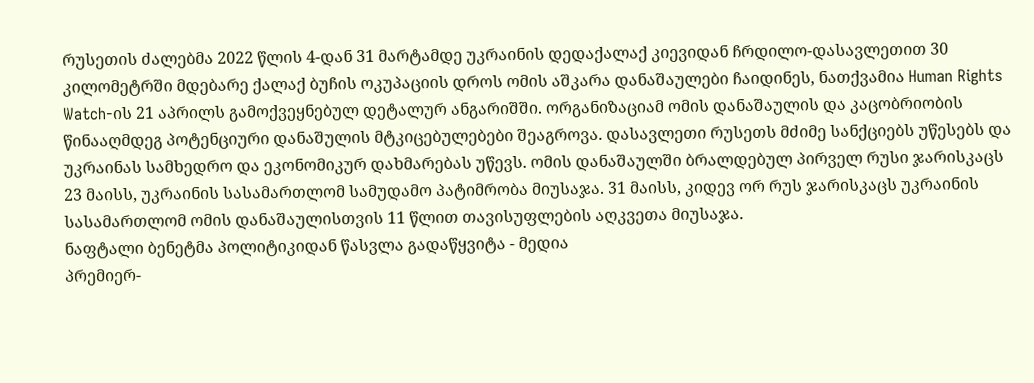რუსეთის ძალებმა 2022 წლის 4-დან 31 მარტამდე უკრაინის დედაქალაქ კიევიდან ჩრდილო-დასავლეთით 30 კილომეტრში მდებარე ქალაქ ბუჩის ოკუპაციის დროს ომის აშკარა დანაშაულები ჩაიდინეს, ნათქვამია Human Rights Watch-ის 21 აპრილს გამოქვეყნებულ დეტალურ ანგარიშში. ორგანიზაციამ ომის დანაშაულის და კაცობრიობის წინააღმდეგ პოტენციური დანაშულის მტკიცებულებები შეაგროვა. დასავლეთი რუსეთს მძიმე სანქციებს უწესებს და უკრაინას სამხედრო და ეკონომიკურ დახმარებას უწევს. ომის დანაშაულში ბრალდებულ პირველ რუსი ჯარისკაცს 23 მაისს, უკრაინის სასამართლომ სამუდამო პატიმრობა მიუსაჯა. 31 მაისს, კიდევ ორ რუს ჯარისკაცს უკრაინის სასამართლომ ომის დანაშაულისთვის 11 წლით თავისუფლების აღკვეთა მიუსაჯა.
ნაფტალი ბენეტმა პოლიტიკიდან წასვლა გადაწყვიტა - მედია
პრემიერ-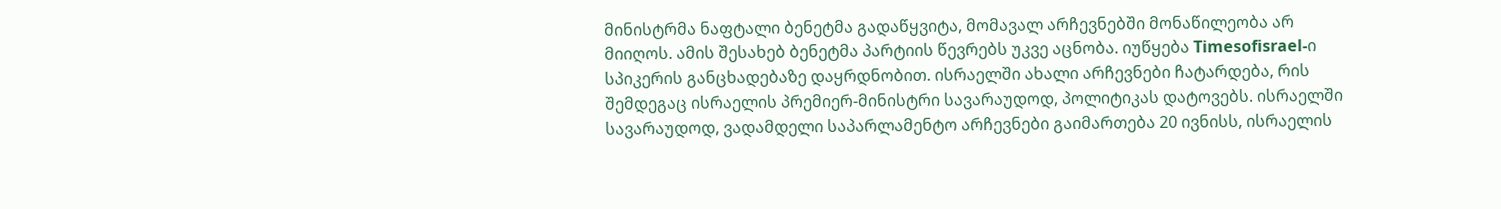მინისტრმა ნაფტალი ბენეტმა გადაწყვიტა, მომავალ არჩევნებში მონაწილეობა არ მიიღოს. ამის შესახებ ბენეტმა პარტიის წევრებს უკვე აცნობა. იუწყება Timesofisrael-ი სპიკერის განცხადებაზე დაყრდნობით. ისრაელში ახალი არჩევნები ჩატარდება, რის შემდეგაც ისრაელის პრემიერ-მინისტრი სავარაუდოდ, პოლიტიკას დატოვებს. ისრაელში სავარაუდოდ, ვადამდელი საპარლამენტო არჩევნები გაიმართება 20 ივნისს, ისრაელის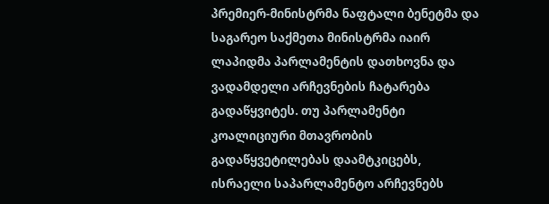პრემიერ-მინისტრმა ნაფტალი ბენეტმა და საგარეო საქმეთა მინისტრმა იაირ ლაპიდმა პარლამენტის დათხოვნა და ვადამდელი არჩევნების ჩატარება გადაწყვიტეს. თუ პარლამენტი კოალიციური მთავრობის გადაწყვეტილებას დაამტკიცებს, ისრაელი საპარლამენტო არჩევნებს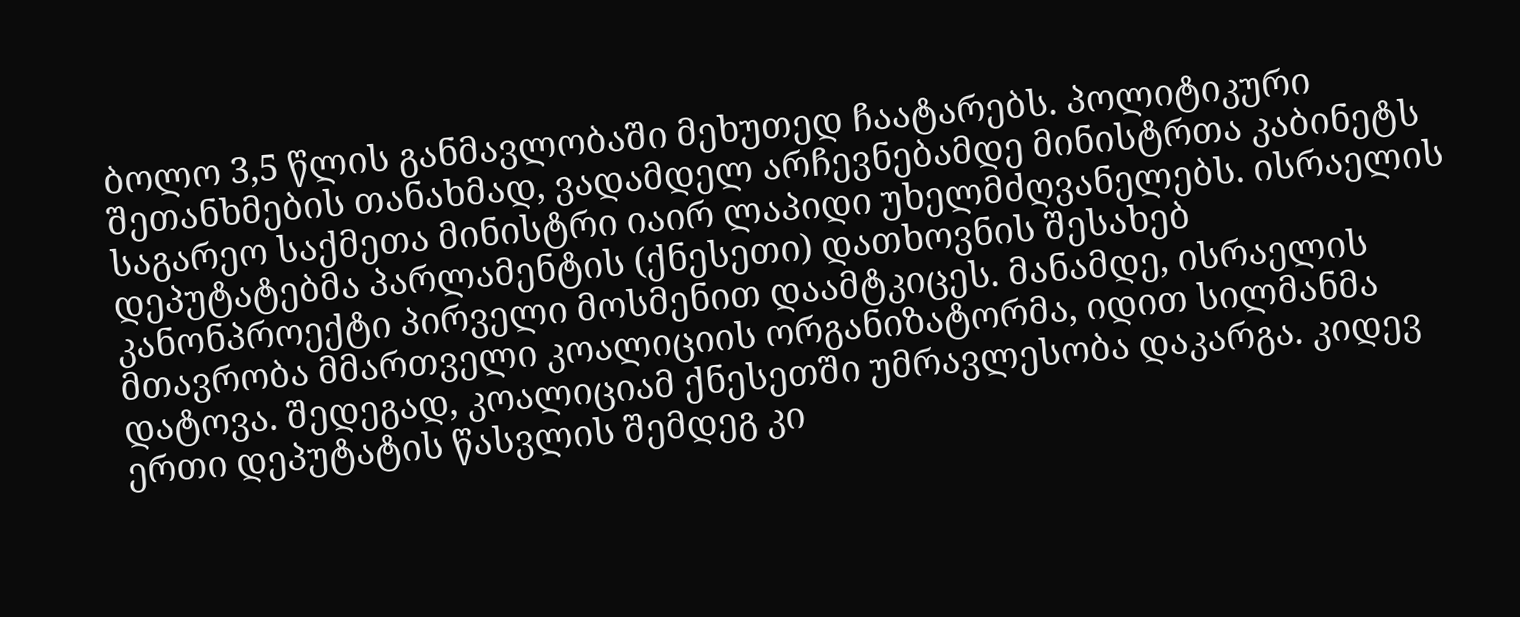ბოლო 3,5 წლის განმავლობაში მეხუთედ ჩაატარებს. პოლიტიკური შეთანხმების თანახმად, ვადამდელ არჩევნებამდე მინისტრთა კაბინეტს საგარეო საქმეთა მინისტრი იაირ ლაპიდი უხელმძღვანელებს. ისრაელის დეპუტატებმა პარლამენტის (ქნესეთი) დათხოვნის შესახებ კანონპროექტი პირველი მოსმენით დაამტკიცეს. მანამდე, ისრაელის მთავრობა მმართველი კოალიციის ორგანიზატორმა, იდით სილმანმა დატოვა. შედეგად, კოალიციამ ქნესეთში უმრავლესობა დაკარგა. კიდევ ერთი დეპუტატის წასვლის შემდეგ კი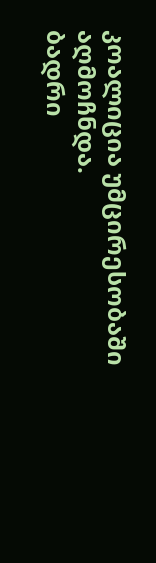კოალიცია უმცირესობაში აღმოჩნდა.
ბადრი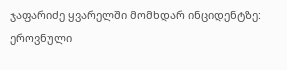ჯაფარიძე ყვარელში მომხდარ ინციდენტზე: ეროვნული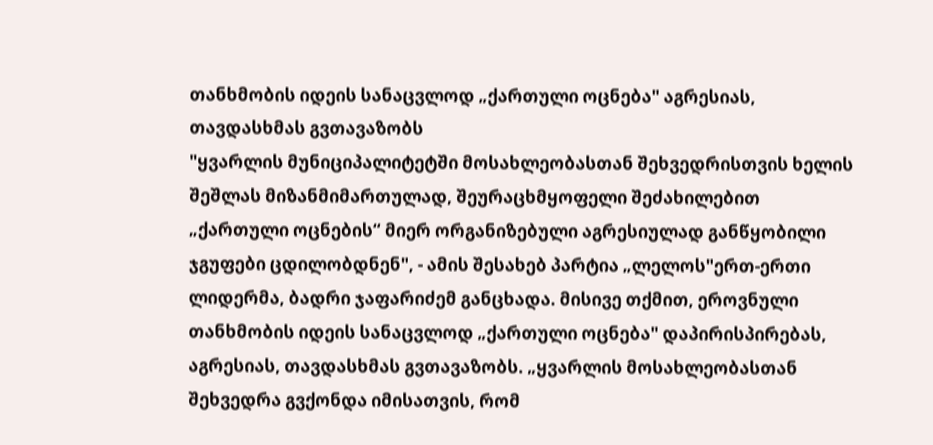თანხმობის იდეის სანაცვლოდ „ქართული ოცნება" აგრესიას, თავდასხმას გვთავაზობს
"ყვარლის მუნიციპალიტეტში მოსახლეობასთან შეხვედრისთვის ხელის შეშლას მიზანმიმართულად, შეურაცხმყოფელი შეძახილებით „ქართული ოცნების“ მიერ ორგანიზებული აგრესიულად განწყობილი ჯგუფები ცდილობდნენ", - ამის შესახებ პარტია „ლელოს"ერთ-ერთი ლიდერმა, ბადრი ჯაფარიძემ განცხადა. მისივე თქმით, ეროვნული თანხმობის იდეის სანაცვლოდ „ქართული ოცნება" დაპირისპირებას, აგრესიას, თავდასხმას გვთავაზობს. „ყვარლის მოსახლეობასთან შეხვედრა გვქონდა იმისათვის, რომ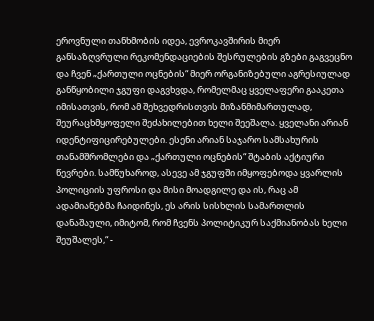ეროვნული თანხმობის იდეა, ევროკავშირის მიერ განსაზღვრული რეკომენდაციების შესრულების გზები გაგვეცნო და ჩვენ „ქართული ოცნების“ მიერ ორგანიზებული აგრესიულად განწყობილი ჯგუფი დაგვხვდა, რომელმაც ყველაფერი გააკეთა იმისათვის, რომ ამ შეხვედრისთვის მიზანმიმართულად, შეურაცხმყოფელი შეძახილებით ხელი შეეშალა. ყველანი არიან იდენტიფიცირებულები. ესენი არიან საჯარო სამსახურის თანამშრომლები და „ქართული ოცნების“ შტაბის აქტიური წევრები. სამწუხაროდ, ასევე ამ ჯგუფში იმყოფებოდა ყვარლის პოლიციის უფროსი და მისი მოადგილე და ის, რაც ამ ადამიანებმა ჩაიდინეს, ეს არის სისხლის სამართლის დანაშაული, იმიტომ, რომ ჩვენს პოლიტიკურ საქმიანობას ხელი შეუშალეს,“ -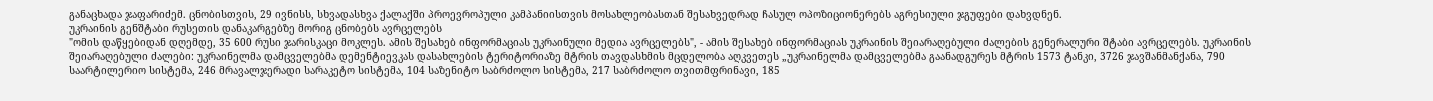განაცხადა ჯაფარიძემ. ცნობისთვის, 29 ივნისს, სხვადასხვა ქალაქში პროევროპული კამპანიისთვის მოსახლეობასთან შესახვედრად ჩასულ ოპოზიციონერებს აგრესიული ჯგუფები დახვდნენ.
უკრაინის გენშტაბი რუსეთის დანაკარგებზე მორიგ ცნობებს ავრცელებს
"ომის დაწყებიდან დღემდე, 35 600 რუსი ჯარისკაცი მოკლეს. ამის შესახებ ინფორმაციას უკრაინული მედია ავრცელებს", - ამის შესახებ ინფორმაციას უკრაინის შეიარაღებული ძალების გენერალური შტაბი ავრცელებს. უკრაინის შეიარაღებული ძალები: უკრაინელმა დამცველებმა დემენტიევკას დასახლების ტერიტორიაზე მტრის თავდასხმის მცდელობა აღკვეთეს „უკრაინელმა დამცველებმა გაანადგურეს მტრის 1573 ტანკი, 3726 ჯავშანმანქანა, 790 საარტილერიო სისტემა, 246 მრავალჯერადი სარაკეტო სისტემა, 104 საზენიტო საბრძოლო სისტემა, 217 საბრძოლო თვითმფრინავი, 185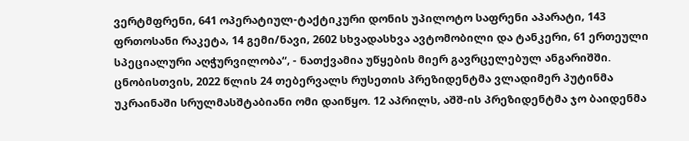ვერტმფრენი, 641 ოპერატიულ-ტაქტიკური დონის უპილოტო საფრენი აპარატი, 143 ფრთოსანი რაკეტა, 14 გემი/ნავი, 2602 სხვადასხვა ავტომობილი და ტანკერი, 61 ერთეული სპეციალური აღჭურვილობა“, - ნათქვამია უწყების მიერ გავრცელებულ ანგარიშში. ცნობისთვის, 2022 წლის 24 თებერვალს რუსეთის პრეზიდენტმა ვლადიმერ პუტინმა უკრაინაში სრულმასშტაბიანი ომი დაიწყო. 12 აპრილს, აშშ-ის პრეზიდენტმა ჯო ბაიდენმა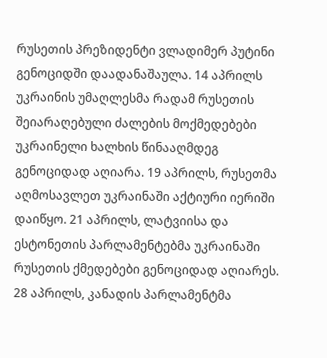რუსეთის პრეზიდენტი ვლადიმერ პუტინი გენოციდში დაადანაშაულა. 14 აპრილს უკრაინის უმაღლესმა რადამ რუსეთის შეიარაღებული ძალების მოქმედებები უკრაინელი ხალხის წინააღმდეგ გენოციდად აღიარა. 19 აპრილს, რუსეთმა აღმოსავლეთ უკრაინაში აქტიური იერიში დაიწყო. 21 აპრილს, ლატვიისა და ესტონეთის პარლამენტებმა უკრაინაში რუსეთის ქმედებები გენოციდად აღიარეს. 28 აპრილს, კანადის პარლამენტმა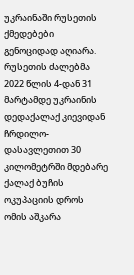უკრაინაში რუსეთის ქმედებები გენოციდად აღიარა. რუსეთის ძალებმა 2022 წლის 4-დან 31 მარტამდე უკრაინის დედაქალაქ კიევიდან ჩრდილო-დასავლეთით 30 კილომეტრში მდებარე ქალაქ ბუჩის ოკუპაციის დროს ომის აშკარა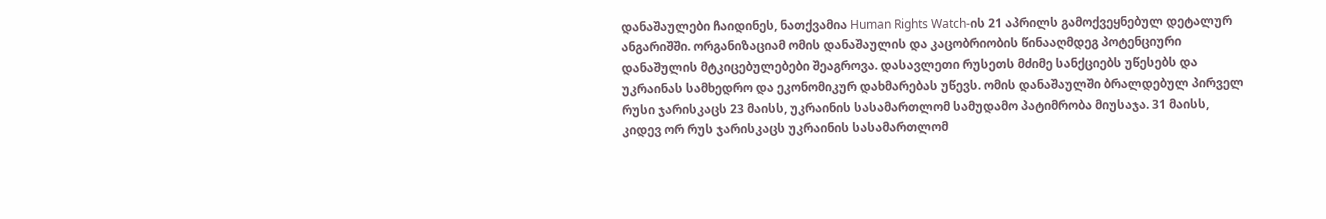დანაშაულები ჩაიდინეს, ნათქვამია Human Rights Watch-ის 21 აპრილს გამოქვეყნებულ დეტალურ ანგარიშში. ორგანიზაციამ ომის დანაშაულის და კაცობრიობის წინააღმდეგ პოტენციური დანაშულის მტკიცებულებები შეაგროვა. დასავლეთი რუსეთს მძიმე სანქციებს უწესებს და უკრაინას სამხედრო და ეკონომიკურ დახმარებას უწევს. ომის დანაშაულში ბრალდებულ პირველ რუსი ჯარისკაცს 23 მაისს, უკრაინის სასამართლომ სამუდამო პატიმრობა მიუსაჯა. 31 მაისს, კიდევ ორ რუს ჯარისკაცს უკრაინის სასამართლომ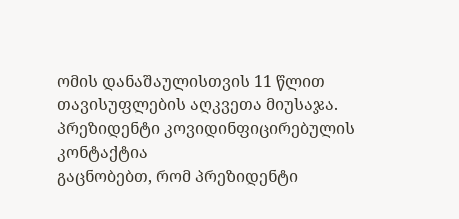ომის დანაშაულისთვის 11 წლით თავისუფლების აღკვეთა მიუსაჯა.
პრეზიდენტი კოვიდინფიცირებულის კონტაქტია
გაცნობებთ, რომ პრეზიდენტი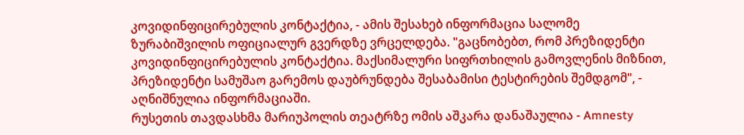კოვიდინფიცირებულის კონტაქტია, - ამის შესახებ ინფორმაცია სალომე ზურაბიშვილის ოფიციალურ გვერდზე ვრცელდება. "გაცნობებთ, რომ პრეზიდენტი კოვიდინფიცირებულის კონტაქტია. მაქსიმალური სიფრთხილის გამოვლენის მიზნით, პრეზიდენტი სამუშაო გარემოს დაუბრუნდება შესაბამისი ტესტირების შემდგომ", - აღნიშნულია ინფორმაციაში.
რუსეთის თავდასხმა მარიუპოლის თეატრზე ომის აშკარა დანაშაულია - Amnesty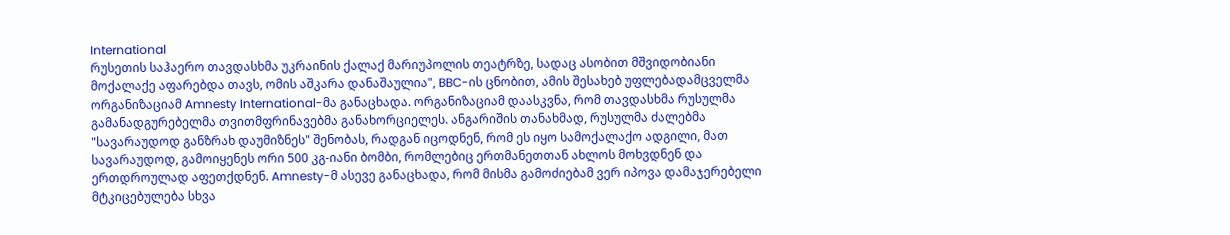International
რუსეთის საჰაერო თავდასხმა უკრაინის ქალაქ მარიუპოლის თეატრზე, სადაც ასობით მშვიდობიანი მოქალაქე აფარებდა თავს, ომის აშკარა დანაშაულია", BBC-ის ცნობით, ამის შესახებ უფლებადამცველმა ორგანიზაციამ Amnesty International-მა განაცხადა. ორგანიზაციამ დაასკვნა, რომ თავდასხმა რუსულმა გამანადგურებელმა თვითმფრინავებმა განახორციელეს. ანგარიშის თანახმად, რუსულმა ძალებმა "სავარაუდოდ განზრახ დაუმიზნეს" შენობას, რადგან იცოდნენ, რომ ეს იყო სამოქალაქო ადგილი, მათ სავარაუდოდ, გამოიყენეს ორი 500 კგ-იანი ბომბი, რომლებიც ერთმანეთთან ახლოს მოხვდნენ და ერთდროულად აფეთქდნენ. Amnesty-მ ასევე განაცხადა, რომ მისმა გამოძიებამ ვერ იპოვა დამაჯერებელი მტკიცებულება სხვა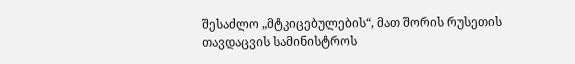შესაძლო „მტკიცებულების“, მათ შორის რუსეთის თავდაცვის სამინისტროს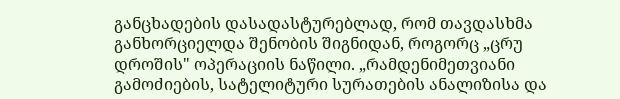განცხადების დასადასტურებლად, რომ თავდასხმა განხორციელდა შენობის შიგნიდან, როგორც „ცრუ დროშის" ოპერაციის ნაწილი. „რამდენიმეთვიანი გამოძიების, სატელიტური სურათების ანალიზისა და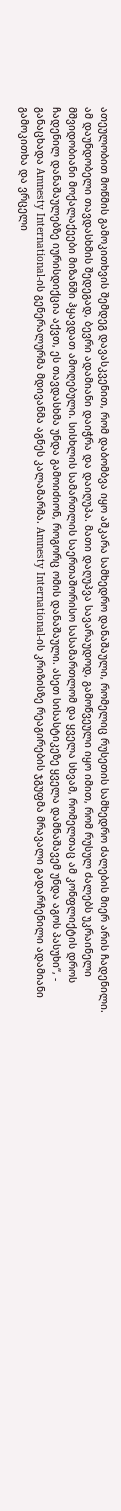ათეულობით მოწმის გამოკითხვის შემდეგ დავასკვენით, რომ დაბომბვა იყო აშკარა სამხედრო დანაშაული, რომელიც რუსეთის სამხედრო ძალების მიერ არის ჩადენილი. ამ დაუნდობელი თავდასხმის შედეგად, ბევრი ადამიანი დაიჭრა და დაიღუპა. მათი დაღუპვა სავარაუდოდ, გამოწვეული იყო იმით, რომ რუსულ ძალებს უკრაინელი მშვიდობიანი მოქალაქეები მიზანში ჰყავდათ ამოღებული. სისხლის სამართლის საერთაშორისო სასამართლომ და ყველა სხვამ, რომელთაც ამ კონფლიქტის დროს ჩადენილ დანაშაულებზე იურისდიქცია აქვთ, ეს თავდასხმა უნდა გამოიძიონ, როგორც ომის დანაშაული. ასეთ სისასტიკეზე ყველა დამნაშავემ უნდა აგოს პასუხი“, - განაცხადა Amnesty International-ის გენერალურმა მდივანმა აგნეს კალამარმა. Amnesty International-ის კრიზისზე რეაგირების ჯგუფმა მრავალი გადარჩენილი ადამიანი გამოკითხა და ვრცელი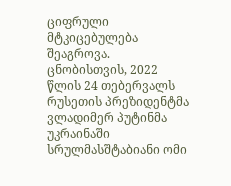ციფრული მტკიცებულება შეაგროვა. ცნობისთვის, 2022 წლის 24 თებერვალს რუსეთის პრეზიდენტმა ვლადიმერ პუტინმა უკრაინაში სრულმასშტაბიანი ომი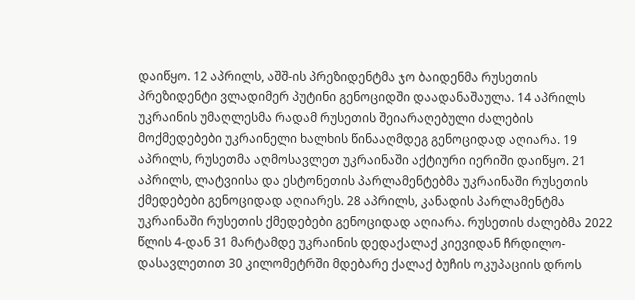დაიწყო. 12 აპრილს, აშშ-ის პრეზიდენტმა ჯო ბაიდენმა რუსეთის პრეზიდენტი ვლადიმერ პუტინი გენოციდში დაადანაშაულა. 14 აპრილს უკრაინის უმაღლესმა რადამ რუსეთის შეიარაღებული ძალების მოქმედებები უკრაინელი ხალხის წინააღმდეგ გენოციდად აღიარა. 19 აპრილს, რუსეთმა აღმოსავლეთ უკრაინაში აქტიური იერიში დაიწყო. 21 აპრილს, ლატვიისა და ესტონეთის პარლამენტებმა უკრაინაში რუსეთის ქმედებები გენოციდად აღიარეს. 28 აპრილს, კანადის პარლამენტმა უკრაინაში რუსეთის ქმედებები გენოციდად აღიარა. რუსეთის ძალებმა 2022 წლის 4-დან 31 მარტამდე უკრაინის დედაქალაქ კიევიდან ჩრდილო-დასავლეთით 30 კილომეტრში მდებარე ქალაქ ბუჩის ოკუპაციის დროს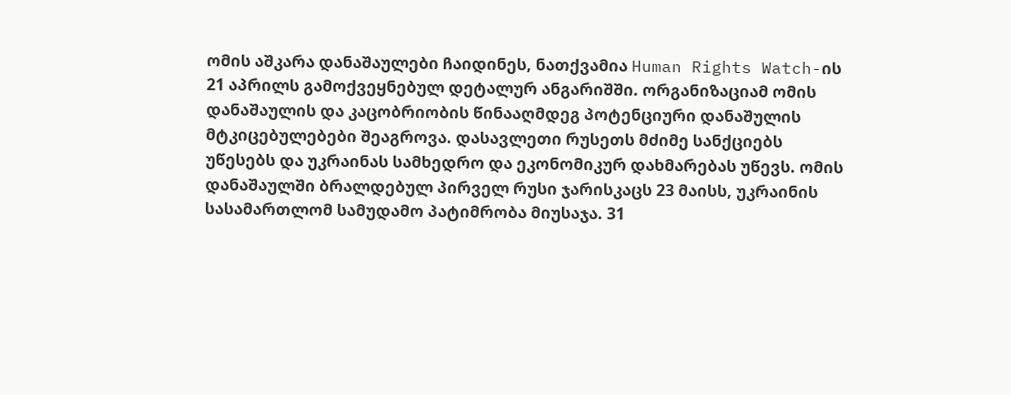ომის აშკარა დანაშაულები ჩაიდინეს, ნათქვამია Human Rights Watch-ის 21 აპრილს გამოქვეყნებულ დეტალურ ანგარიშში. ორგანიზაციამ ომის დანაშაულის და კაცობრიობის წინააღმდეგ პოტენციური დანაშულის მტკიცებულებები შეაგროვა. დასავლეთი რუსეთს მძიმე სანქციებს უწესებს და უკრაინას სამხედრო და ეკონომიკურ დახმარებას უწევს. ომის დანაშაულში ბრალდებულ პირველ რუსი ჯარისკაცს 23 მაისს, უკრაინის სასამართლომ სამუდამო პატიმრობა მიუსაჯა. 31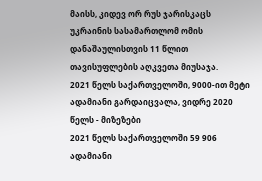მაისს, კიდევ ორ რუს ჯარისკაცს უკრაინის სასამართლომ ომის დანაშაულისთვის 11 წლით თავისუფლების აღკვეთა მიუსაჯა.
2021 წელს საქართველოში, 9000-ით მეტი ადამიანი გარდაიცვალა, ვიდრე 2020 წელს - მიზეზები
2021 წელს საქართველოში 59 906 ადამიანი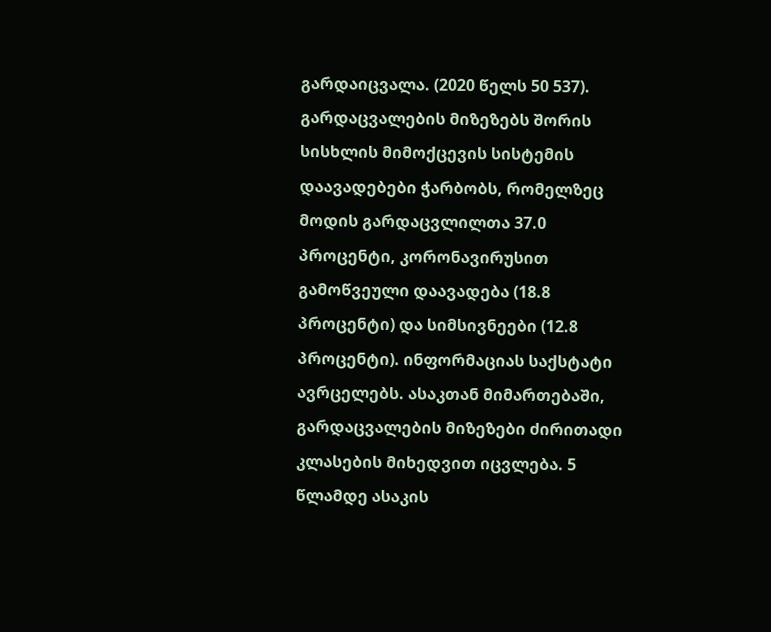გარდაიცვალა. (2020 წელს 50 537). გარდაცვალების მიზეზებს შორის სისხლის მიმოქცევის სისტემის დაავადებები ჭარბობს, რომელზეც მოდის გარდაცვლილთა 37.0 პროცენტი, კორონავირუსით გამოწვეული დაავადება (18.8 პროცენტი) და სიმსივნეები (12.8 პროცენტი). ინფორმაციას საქსტატი ავრცელებს. ასაკთან მიმართებაში, გარდაცვალების მიზეზები ძირითადი კლასების მიხედვით იცვლება. 5 წლამდე ასაკის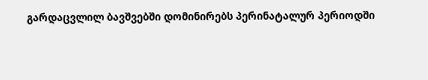გარდაცვლილ ბავშვებში დომინირებს პერინატალურ პერიოდში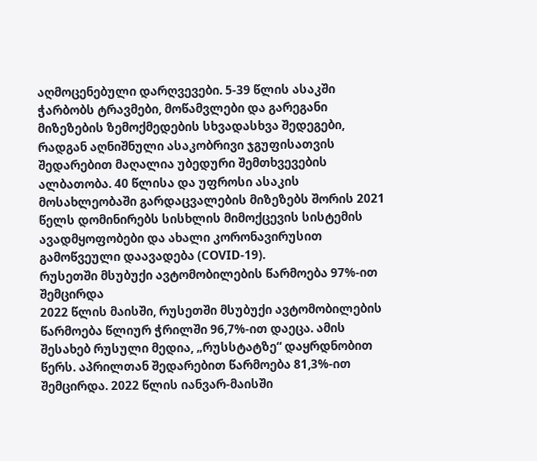აღმოცენებული დარღვევები. 5-39 წლის ასაკში ჭარბობს ტრავმები, მოწამვლები და გარეგანი მიზეზების ზემოქმედების სხვადასხვა შედეგები, რადგან აღნიშნული ასაკობრივი ჯგუფისათვის შედარებით მაღალია უბედური შემთხვევების ალბათობა. 40 წლისა და უფროსი ასაკის მოსახლეობაში გარდაცვალების მიზეზებს შორის 2021 წელს დომინირებს სისხლის მიმოქცევის სისტემის ავადმყოფობები და ახალი კორონავირუსით გამოწვეული დაავადება (COVID-19).
რუსეთში მსუბუქი ავტომობილების წარმოება 97%-ით შემცირდა
2022 წლის მაისში, რუსეთში მსუბუქი ავტომობილების წარმოება წლიურ ჭრილში 96,7%-ით დაეცა. ამის შესახებ რუსული მედია, „რუსსტატზე“ დაყრდნობით წერს. აპრილთან შედარებით წარმოება 81,3%-ით შემცირდა. 2022 წლის იანვარ-მაისში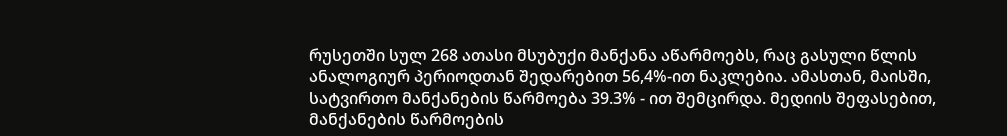რუსეთში სულ 268 ათასი მსუბუქი მანქანა აწარმოებს, რაც გასული წლის ანალოგიურ პერიოდთან შედარებით 56,4%-ით ნაკლებია. ამასთან, მაისში, სატვირთო მანქანების წარმოება 39.3% - ით შემცირდა. მედიის შეფასებით, მანქანების წარმოების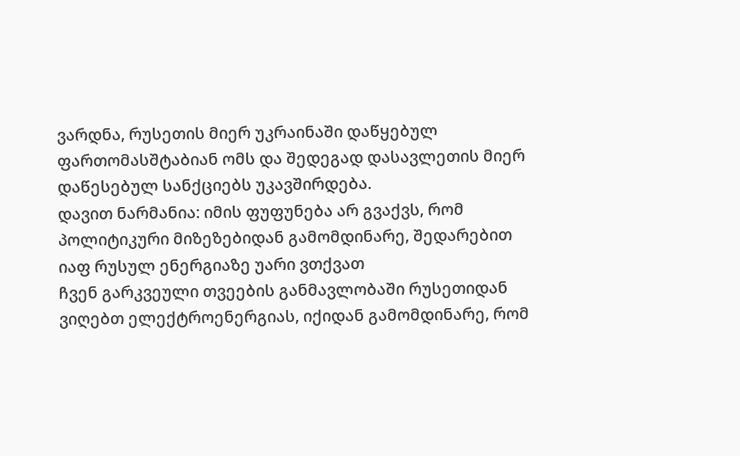ვარდნა, რუსეთის მიერ უკრაინაში დაწყებულ ფართომასშტაბიან ომს და შედეგად დასავლეთის მიერ დაწესებულ სანქციებს უკავშირდება.
დავით ნარმანია: იმის ფუფუნება არ გვაქვს, რომ პოლიტიკური მიზეზებიდან გამომდინარე, შედარებით იაფ რუსულ ენერგიაზე უარი ვთქვათ
ჩვენ გარკვეული თვეების განმავლობაში რუსეთიდან ვიღებთ ელექტროენერგიას, იქიდან გამომდინარე, რომ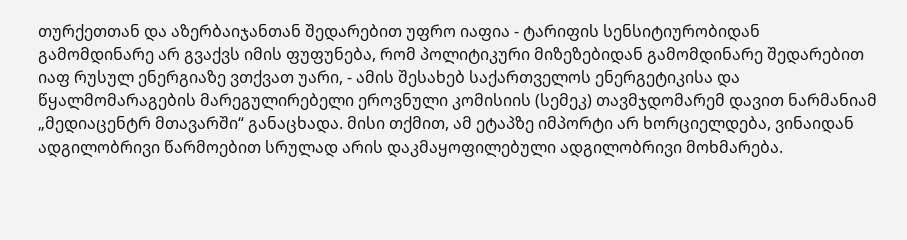თურქეთთან და აზერბაიჯანთან შედარებით უფრო იაფია - ტარიფის სენსიტიურობიდან გამომდინარე არ გვაქვს იმის ფუფუნება, რომ პოლიტიკური მიზეზებიდან გამომდინარე შედარებით იაფ რუსულ ენერგიაზე ვთქვათ უარი, - ამის შესახებ საქართველოს ენერგეტიკისა და წყალმომარაგების მარეგულირებელი ეროვნული კომისიის (სემეკ) თავმჯდომარემ დავით ნარმანიამ „მედიაცენტრ მთავარში“ განაცხადა. მისი თქმით, ამ ეტაპზე იმპორტი არ ხორციელდება, ვინაიდან ადგილობრივი წარმოებით სრულად არის დაკმაყოფილებული ადგილობრივი მოხმარება.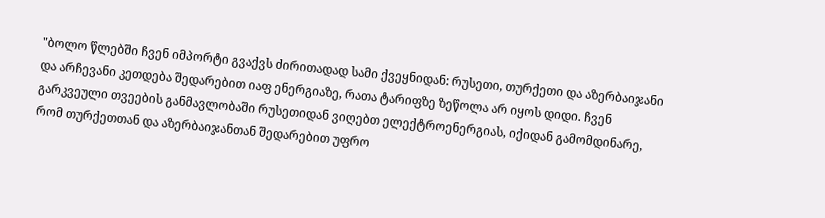"ბოლო წლებში ჩვენ იმპორტი გვაქვს ძირითადად სამი ქვეყნიდან: რუსეთი, თურქეთი და აზერბაიჯანი და არჩევანი კეთდება შედარებით იაფ ენერგიაზე, რათა ტარიფზე ზეწოლა არ იყოს დიდი. ჩვენ გარკვეული თვეების განმავლობაში რუსეთიდან ვიღებთ ელექტროენერგიას, იქიდან გამომდინარე, რომ თურქეთთან და აზერბაიჯანთან შედარებით უფრო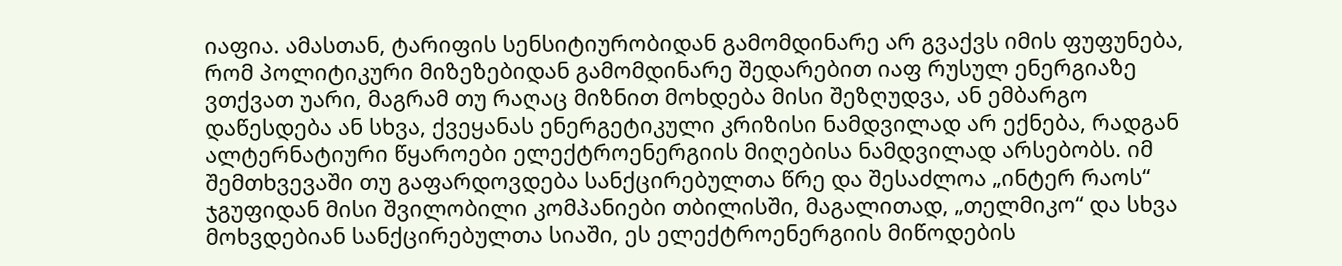იაფია. ამასთან, ტარიფის სენსიტიურობიდან გამომდინარე არ გვაქვს იმის ფუფუნება, რომ პოლიტიკური მიზეზებიდან გამომდინარე შედარებით იაფ რუსულ ენერგიაზე ვთქვათ უარი, მაგრამ თუ რაღაც მიზნით მოხდება მისი შეზღუდვა, ან ემბარგო დაწესდება ან სხვა, ქვეყანას ენერგეტიკული კრიზისი ნამდვილად არ ექნება, რადგან ალტერნატიური წყაროები ელექტროენერგიის მიღებისა ნამდვილად არსებობს. იმ შემთხვევაში თუ გაფარდოვდება სანქცირებულთა წრე და შესაძლოა „ინტერ რაოს“ ჯგუფიდან მისი შვილობილი კომპანიები თბილისში, მაგალითად, „თელმიკო“ და სხვა მოხვდებიან სანქცირებულთა სიაში, ეს ელექტროენერგიის მიწოდების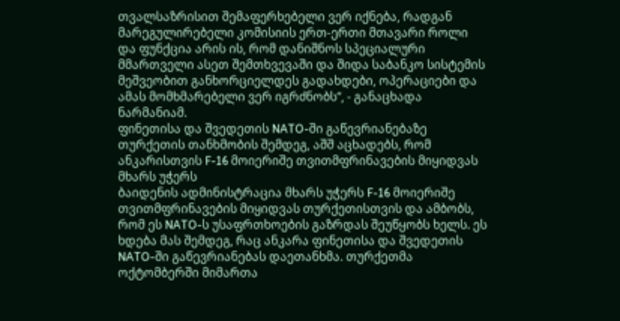თვალსაზრისით შემაფერხებელი ვერ იქნება, რადგან მარეგულირებელი კომისიის ერთ-ერთი მთავარი როლი და ფუნქცია არის ის, რომ დანიშნოს სპეციალური მმართველი ასეთ შემთხვევაში და შიდა საბანკო სისტემის მეშვეობით განხორციელდეს გადახდები, ოპერაციები და ამას მომხმარებელი ვერ იგრძნობს“, - განაცხადა ნარმანიამ.
ფინეთისა და შვედეთის NATO-ში გაწევრიანებაზე თურქეთის თანხმობის შემდეგ, აშშ აცხადებს, რომ ანკარისთვის F-16 მოიერიშე თვითმფრინავების მიყიდვას მხარს უჭერს
ბაიდენის ადმინისტრაცია მხარს უჭერს F-16 მოიერიშე თვითმფრინავების მიყიდვას თურქეთისთვის და ამბობს, რომ ეს NATO-ს უსაფრთხოების გაზრდას შეუწყობს ხელს. ეს ხდება მას შემდეგ, რაც ანკარა ფინეთისა და შვედეთის NATO-ში გაწევრიანებას დაეთანხმა. თურქეთმა ოქტომბერში მიმართა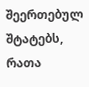შეერთებულ შტატებს, რათა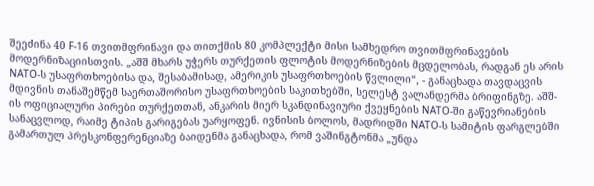შეეძინა 40 F-16 თვითმფრინავი და თითქმის 80 კომპლექტი მისი სამხედრო თვითმფრინავების მოდერნიზაციისთვის. „აშშ მხარს უჭერს თურქეთის ფლოტის მოდერნიზების მცდელობას, რადგან ეს არის NATO-ს უსაფრთხოებისა და, შესაბამისად, ამერიკის უსაფრთხოების წვლილი“, - განაცხადა თავდაცვის მდივნის თანაშემწემ საერთაშორისო უსაფრთხოების საკითხებში, სელესტ ვალანდერმა ბრიფინგზე. აშშ-ის ოფიციალური პირები თურქეთთან, ანკარის მიერ სკანდინავიური ქვეყნების NATO-ში გაწევრიანების სანაცვლოდ, რაიმე ტიპის გარიგებას უარყოფენ. ივნისის ბოლოს, მადრიდში NATO-ს სამიტის ფარგლებში გამართულ პრესკონფერენციაზე ბაიდენმა განაცხადა, რომ ვაშინგტონმა „უნდა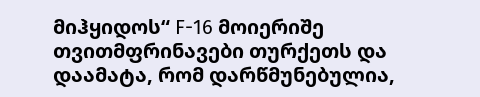მიჰყიდოს“ F-16 მოიერიშე თვითმფრინავები თურქეთს და დაამატა, რომ დარწმუნებულია,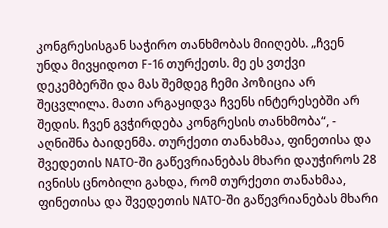კონგრესისგან საჭირო თანხმობას მიიღებს. „ჩვენ უნდა მივყიდოთ F-16 თურქეთს. მე ეს ვთქვი დეკემბერში და მას შემდეგ ჩემი პოზიცია არ შეცვლილა. მათი არგაყიდვა ჩვენს ინტერესებში არ შედის. ჩვენ გვჭირდება კონგრესის თანხმობა“, - აღნიშნა ბაიდენმა. თურქეთი თანახმაა, ფინეთისა და შვედეთის NATO-ში გაწევრიანებას მხარი დაუჭიროს 28 ივნისს ცნობილი გახდა, რომ თურქეთი თანახმაა, ფინეთისა და შვედეთის NATO-ში გაწევრიანებას მხარი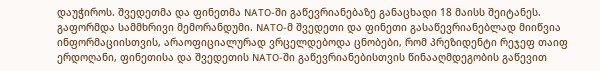დაუჭიროს. შვედეთმა და ფინეთმა NATO-ში გაწევრიანებაზე განაცხადი 18 მაისს შეიტანეს. გაფორმდა სამმხრივი მემორანდუმი. NATO-მ შვედეთი და ფინეთი გასაწევრიანებლად მიიწვია ინფორმაციისთვის, არაოფიციალურად ვრცელდებოდა ცნობები, რომ პრეზიდენტი რეჯეფ თაიფ ერდოღანი, ფინეთისა და შვედეთის NATO-ში გაწევრიანებისთვის წინააღმდეგობის გაწევით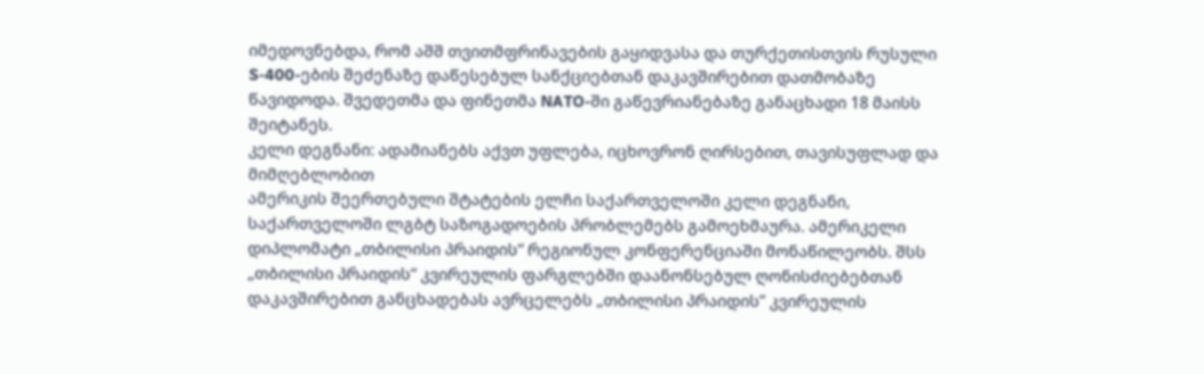იმედოვნებდა, რომ აშშ თვითმფრინავების გაყიდვასა და თურქეთისთვის რუსული S-400-ების შეძენაზე დაწესებულ სანქციებთან დაკავშირებით დათმობაზე წავიდოდა. შვედეთმა და ფინეთმა NATO-ში გაწევრიანებაზე განაცხადი 18 მაისს შეიტანეს.
კელი დეგნანი: ადამიანებს აქვთ უფლება, იცხოვრონ ღირსებით, თავისუფლად და მიმღებლობით
ამერიკის შეერთებული შტატების ელჩი საქართველოში კელი დეგნანი, საქართველოში ლგბტ საზოგადოების პრობლემებს გამოეხმაურა. ამერიკელი დიპლომატი „თბილისი პრაიდის“ რეგიონულ კონფერენციაში მონაწილეობს. შსს „თბილისი პრაიდის“ კვირეულის ფარგლებში დაანონსებულ ღონისძიებებთან დაკავშირებით განცხადებას ავრცელებს „თბილისი პრაიდის” კვირეულის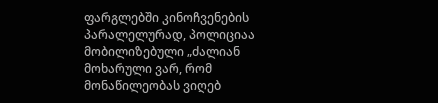ფარგლებში კინოჩვენების პარალელურად, პოლიციაა მობილიზებული „ძალიან მოხარული ვარ, რომ მონაწილეობას ვიღებ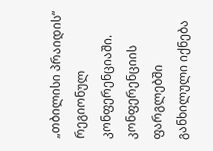„თბილისი პრაიდის“ რეგიონულ კონფერენციაში. კონფერენციის ფარგლებში განხილული იქნება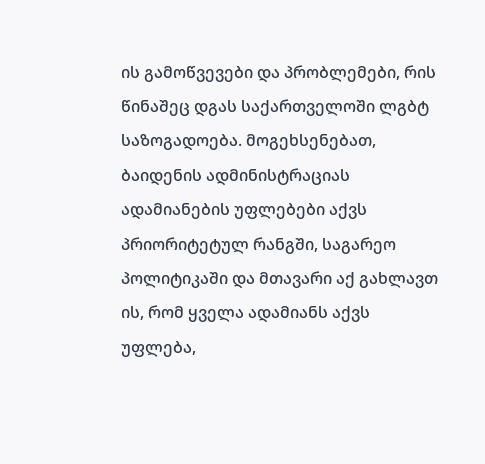ის გამოწვევები და პრობლემები, რის წინაშეც დგას საქართველოში ლგბტ საზოგადოება. მოგეხსენებათ, ბაიდენის ადმინისტრაციას ადამიანების უფლებები აქვს პრიორიტეტულ რანგში, საგარეო პოლიტიკაში და მთავარი აქ გახლავთ ის, რომ ყველა ადამიანს აქვს უფლება,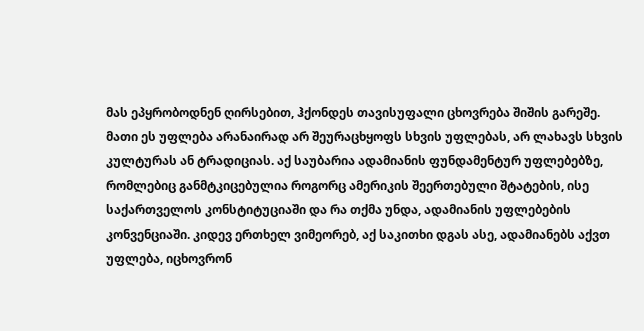მას ეპყრობოდნენ ღირსებით, ჰქონდეს თავისუფალი ცხოვრება შიშის გარეშე. მათი ეს უფლება არანაირად არ შეურაცხყოფს სხვის უფლებას, არ ლახავს სხვის კულტურას ან ტრადიციას. აქ საუბარია ადამიანის ფუნდამენტურ უფლებებზე, რომლებიც განმტკიცებულია როგორც ამერიკის შეერთებული შტატების, ისე საქართველოს კონსტიტუციაში და რა თქმა უნდა, ადამიანის უფლებების კონვენციაში. კიდევ ერთხელ ვიმეორებ, აქ საკითხი დგას ასე, ადამიანებს აქვთ უფლება, იცხოვრონ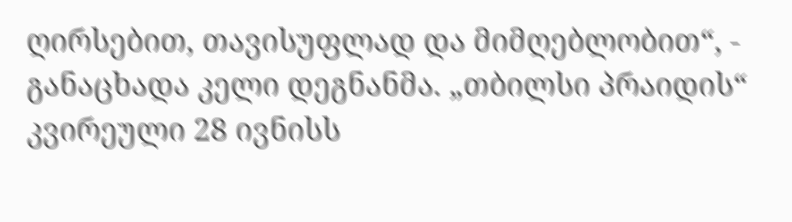ღირსებით, თავისუფლად და მიმღებლობით“, - განაცხადა კელი დეგნანმა. „თბილსი პრაიდის“ კვირეული 28 ივნისს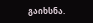გაიხსნა.